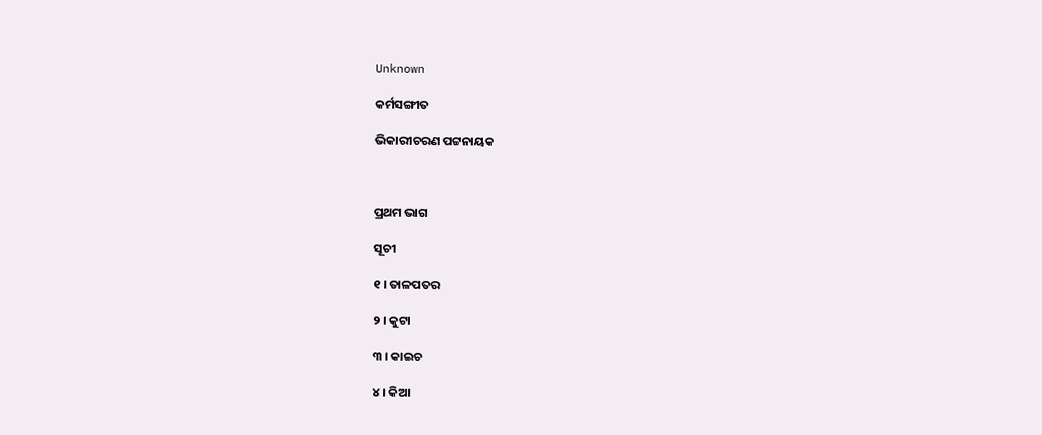Unknown

କର୍ମସଙ୍ଗୀତ

ଭିକାରୀଚରଣ ପଟ୍ଟନାୟକ



ପ୍ରଥମ ଭାଗ

ସୂଚୀ

୧ । ତାଳପତର

୨ । କୁଟା

୩ । କାଇଚ

୪ । କିଆ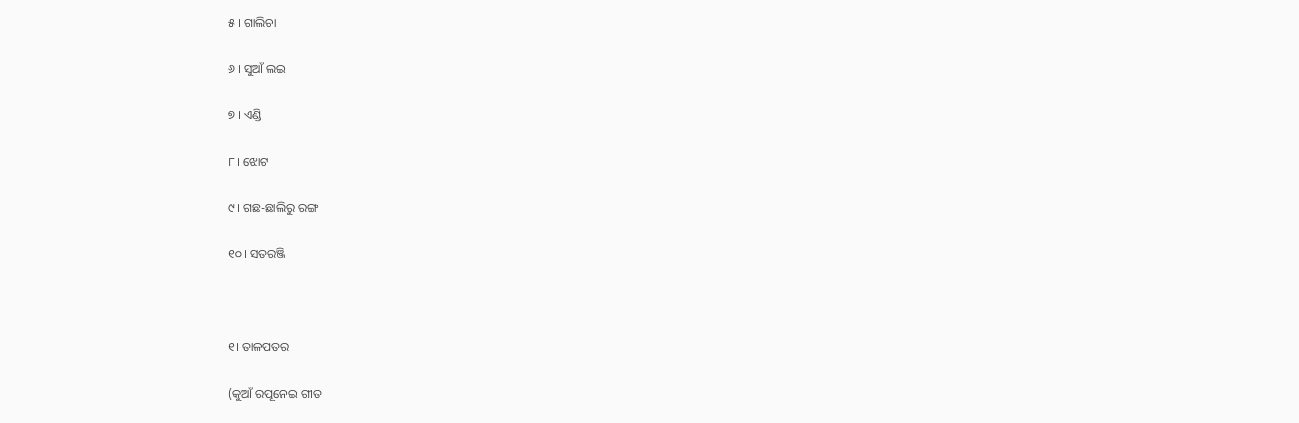୫ । ଗାଲିଚା

୬ । ସୁଆଁ ଲଇ

୭ । ଏଣ୍ଡି

୮। ଝୋଟ

୯। ଗଛ-ଛାଲିରୁ ରଙ୍ଗ

୧୦। ସତରଞ୍ଜି



୧। ତାଳପତର

(କୁଆଁ ରପୂନେଇ ଗୀତ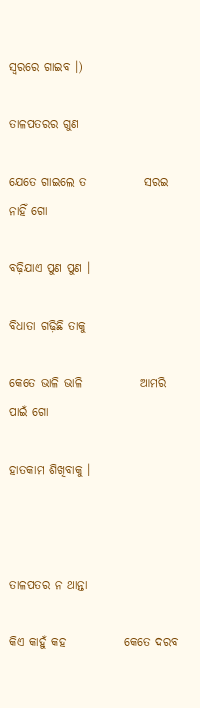ସ୍ୱରରେ ଗାଇବ ।)

ତାଳପତରର ଗୁଣ

ଯେତେ ଗାଇଲେ ତ            ସରଇ ନାହିଁ ଗୋ

ବଢ଼ିଯାଏ ପୁଣ ପୁଣ ।

ବିଧାତା ଗଢ଼ିଛି ତାକୁ

କେତେ ଭାଳି ଭାଳି            ଆମରି ପାଇଁ ଗୋ

ହାତକାମ ଶିଖିବାକୁ ।



ତାଳପତର ନ ଥାନ୍ତା

କିଏ କାହୁଁ କହ            କେତେ ଦରବ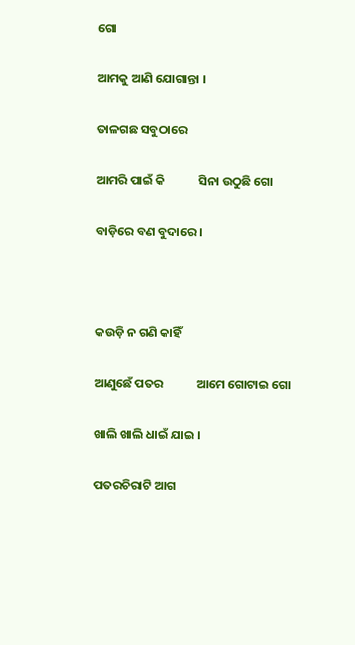ଗୋ

ଆମକୁ ଆଣି ଯୋଗାନ୍ତା ।

ତାଳଗଛ ସବୁଠାରେ

ଆମରି ପାଇଁ କି            ସିନା ଉଠୁଛି ଗୋ

ବାଡ଼ିରେ ବଣ ବୁଦାରେ ।



କଉଡ଼ି ନ ଗଣି କାହିଁ

ଆଣୁଛେଁ ପତର            ଆମେ ଗୋଟାଇ ଗୋ

ଖାଲି ଖାଲି ଧାଇଁ ଯାଇ ।

ପତରଚିରାଟି ଆଗ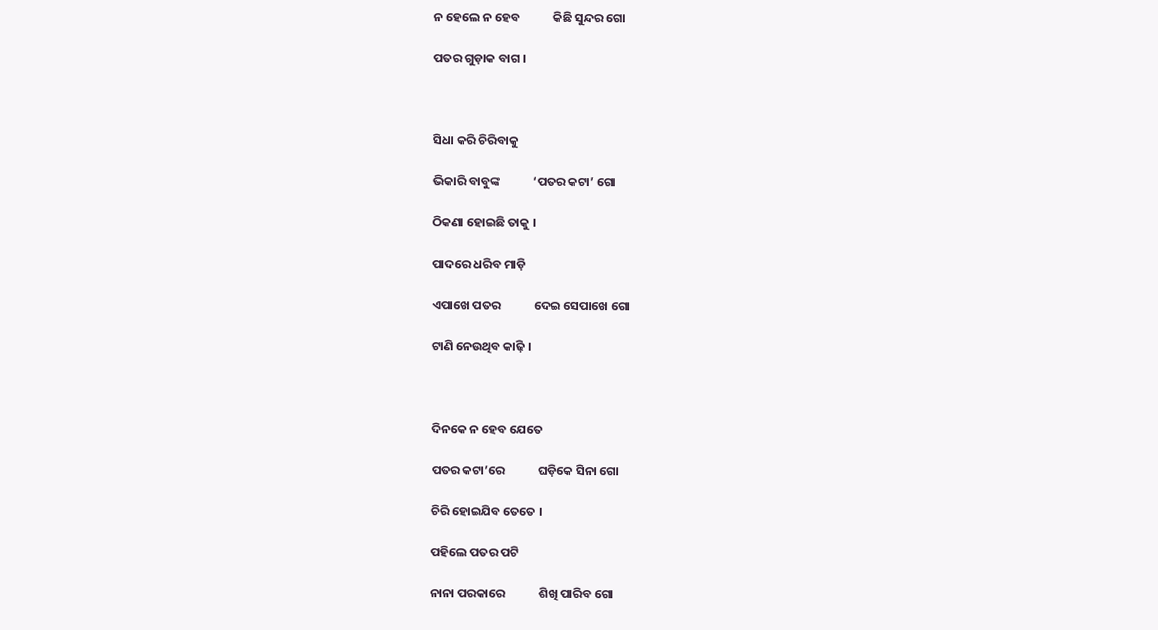ନ ହେଲେ ନ ହେବ            କିଛି ସୁନ୍ଦର ଗୋ

ପତର ଗୁଡ଼ାକ ବାଗ ।



ସିଧା କରି ଚିରିବାକୁ

ଭିକାରି ବାବୁଙ୍କ            ‘ପତର କଟା’ ଗୋ

ଠିକଣା ହୋଇଛି ତାକୁ ।

ପାଦରେ ଧରିବ ମାଡ଼ି

ଏପାଖେ ପତର            ଦେଇ ସେପାଖେ ଗୋ

ଟାଣି ନେଉଥିବ କାଢ଼ି ।



ଦିନକେ ନ ହେବ ଯେତେ

ପତର କଟା’ରେ            ଘଡ଼ିକେ ସିନା ଗୋ

ଚିରି ହୋଇଯିବ ତେତେ ।

ପହିଲେ ପତର ପଟି

ନାନା ପରକାରେ            ଶିଖି ପାରିବ ଗୋ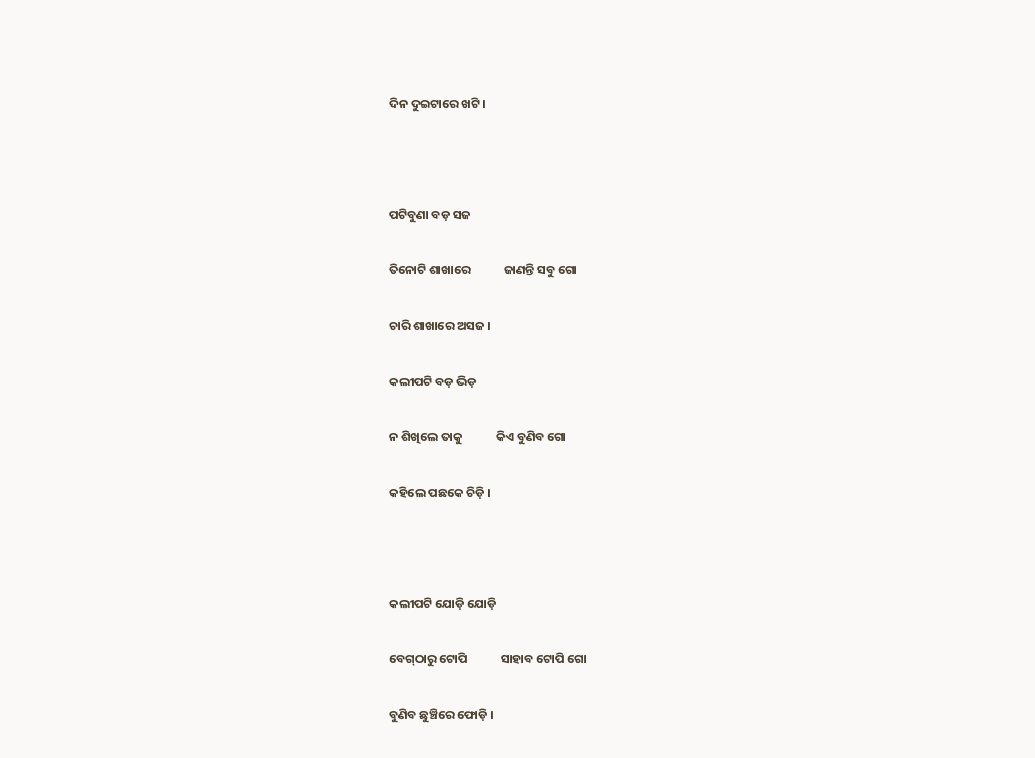ଦିନ ଦୁଇଟାରେ ଖଟି ।



ପଟିବୁଣା ବଡ଼ ସଜ

ତିନୋଟି ଶାଖାରେ            ଜାଣନ୍ତି ସବୁ ଗୋ

ଚାରି ଶାଖାରେ ଅସଜ ।

କଲୀପଟି ବଡ଼ ଭିଡ଼

ନ ଶିଖିଲେ ତାକୁ            କିଏ ବୁଣିବ ଗୋ

କହିଲେ ପଛକେ ଚିଡ଼ି ।



କଲୀପଟି ଯୋଡ଼ି ଯୋଡ଼ି

ବେଗ୍‌ଠାରୁ ଟୋପି            ସାହାବ ଟୋପି ଗୋ

ବୁଣିବ ଛୁଞ୍ଚିରେ ଫୋଡ଼ି ।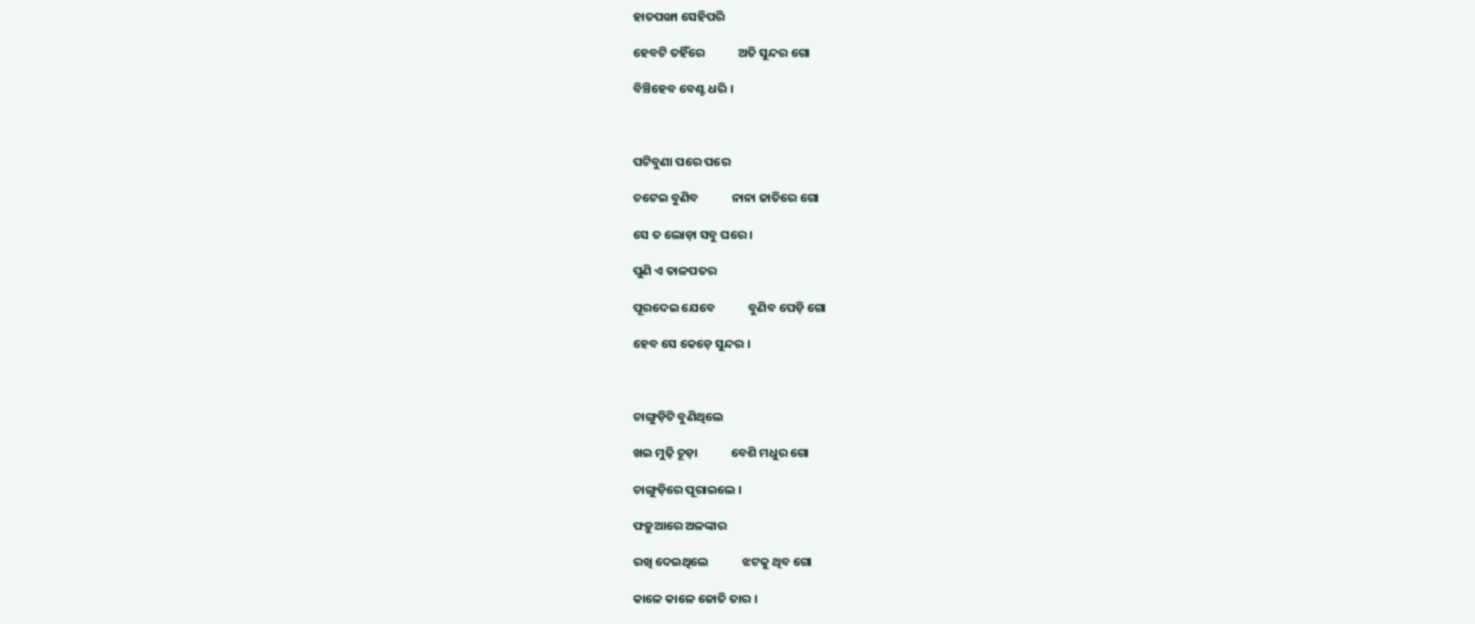ହାତପଙ୍ଖା ସେହିପରି

ହେବଟି ତହିଁରେ            ଅତି ସୁନ୍ଦର ଗୋ

ବିଞ୍ଚିହେବ ବେଣ୍ଟ ଧରି ।



ପଟିବୁଣା ପରେ ପରେ

ଚଟେଇ ବୁଣିବ            ନାନା ଜାତିରେ ଗୋ

ସେ ତ ଲୋଡ଼ା ସବୁ ଘରେ ।

ପୁଣି ଏ ତାଳପତର

ପୂରଦେଇ ଯେବେ            ବୁଣିବ ପେଡ଼ି ଗୋ

ହେବ ସେ କେଡ଼େ ସୁନ୍ଦର ।



ଚାଙ୍ଗୁଡ଼ିଟି ବୁଣିଥିଲେ

ଖଇ ମୁଢ଼ି ଚୂଡ଼ା            ବେଶି ମଧୁର ଗୋ

ଚାଙ୍ଗୁଡ଼ିରେ ପୂରାଇଲେ ।

ଫଡ଼ୁଆରେ ଅଳଙ୍କାର

ରଖି ଦେଇଥିଲେ            ଝଟକୁ ଥିବ ଗୋ

କାଳେ କାଳେ ଜୋତି ତାର ।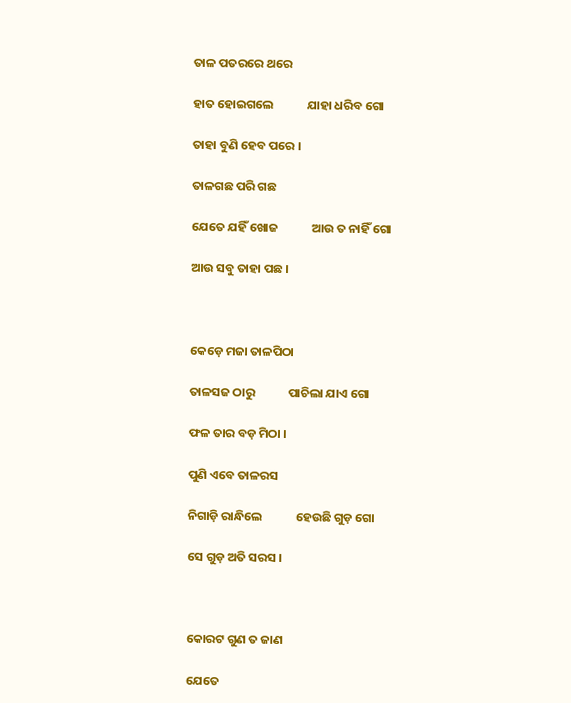ତାଳ ପତରରେ ଥରେ

ହାତ ହୋଇଗଲେ            ଯାହା ଧରିବ ଗୋ

ତାହା ବୁଣି ହେବ ପରେ ।

ତାଳଗଛ ପରି ଗଛ

ଯେତେ ଯହିଁ ଖୋଜ            ଆଉ ତ ନାହିଁ ଗୋ

ଆଉ ସବୁ ତାହା ପଛ ।



କେଡ଼େ ମଜା ତାଳପିଠା

ତାଳସଜ ଠାରୁ            ପାଚିଲା ଯାଏ ଗୋ

ଫଳ ତାର ବଡ଼ ମିଠା ।

ପୁଣି ଏବେ ତାଳରସ

ନିଗାଡ଼ି ରାନ୍ଧିଲେ            ହେଉଛି ଗୁଡ଼ ଗୋ

ସେ ଗୁଡ଼ ଅତି ସରସ ।



କୋରଟ ଗୁଣ ତ ଜାଣ

ଯେତେ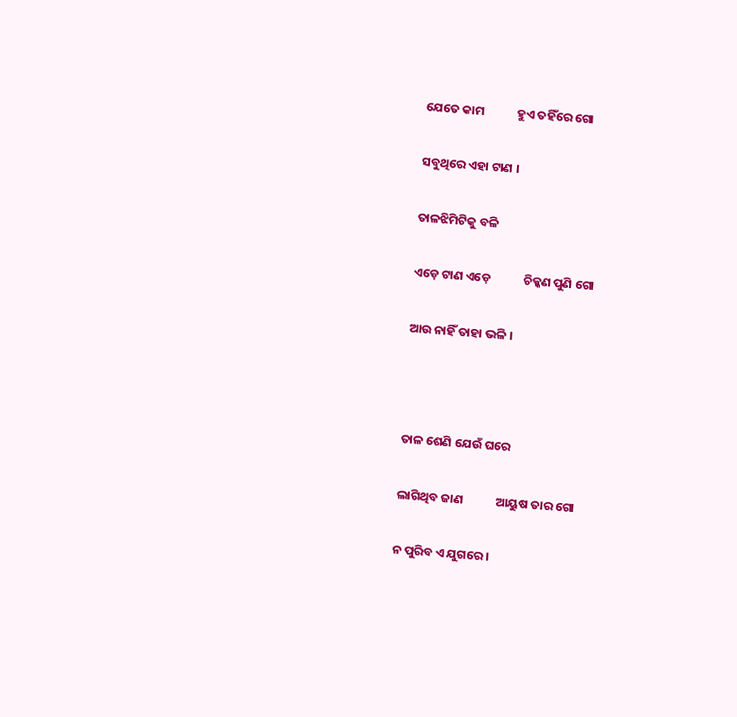ଯେତେ କାମ            ହୁଏ ତହିଁରେ ଗୋ

ସବୁଥିରେ ଏହା ଟାଣ ।

ତାଳଝିମିଟିକୁ ବଳି

ଏଡ଼େ ଟାଣ ଏଡ଼େ            ଚିକ୍କଣ ପୁଣି ଗୋ

ଆଉ ନାହିଁ ତାହା ଭଳି ।



ତାଳ ଶେଣି ଯେଉଁ ଘରେ

ଲାଗିଥିବ ଜାଣ            ଆୟୁଷ ତାର ଗୋ

ନ ପୁରିବ ଏ ଯୁଗରେ ।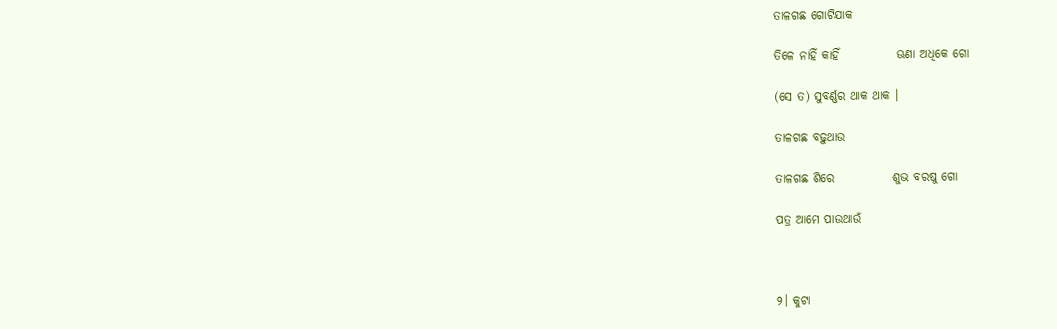ତାଳଗଛ ଗୋଟିଯାକ

ତିଳେ ନାହିଁ କାହିଁ            ଊଣା ଅଧିକେ ଗୋ

(ସେ ତ) ସୁବର୍ଣ୍ଣର ଥାକ ଥାକ ।

ତାଳଗଛ ବଢ଼ୁଥାଉ

ତାଳଗଛ ଶିରେ            ଶୁଭ ବରଷୁ ଗୋ

ପତ୍ର ଆମେ ପାଉଥାଉଁ



୨। କୁଟା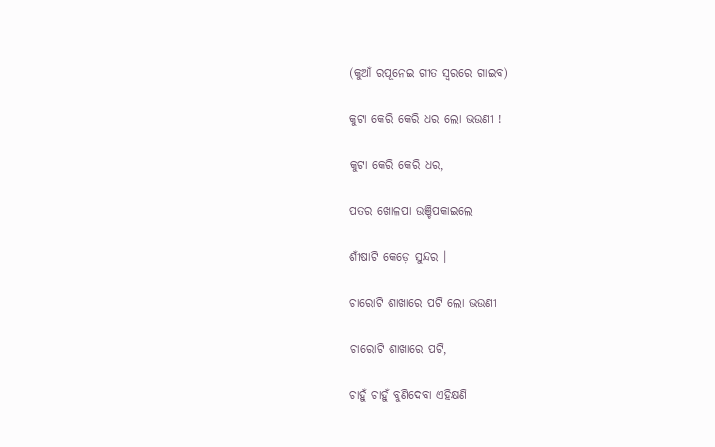(କୁଆଁ ରପୂନେଇ ଗୀତ ସ୍ୱରରେ ଗାଇବ)

କୁଟା କେରି କେରି ଧର ଲୋ ଭଉଣୀ !

କୁଟା କେରି କେରି ଧର,

ପତର ଖୋଳପା ଉଞ୍ଚିପକାଇଲେ

ଶୀଁଷାଟି କେଡ଼େ ସୁନ୍ଦର ।

ଚାରୋଟି ଶାଖାରେ ପଟି ଲୋ ଭଉଣୀ

ଚାରୋଟି ଶାଖାରେ ପଟି,

ଚାହୁଁ ଚାହୁଁ ବୁଣିଦେବା ଏହିକ୍ଷଣି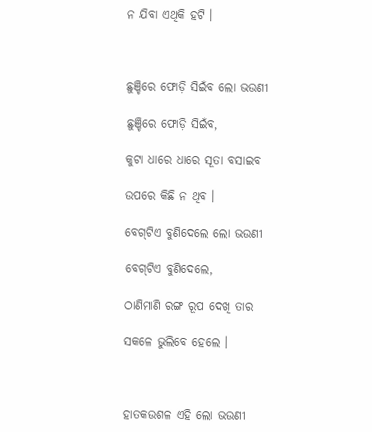ନ ଯିବା ଏଥିକି ହଟି ।



ଛୁଞ୍ଚିରେ ଫୋଡ଼ି ସିଇଁବ ଲୋ ଭଉଣୀ

ଛୁଞ୍ଚିରେ ଫୋଡ଼ି ସିଇଁବ,

କୁଟା ଧାରେ ଧାରେ ସୂତା ବସାଇବ

ଉପରେ କିଛି ନ ଥିବ ।

ବେଗ୍‌ଟିଏ ବୁଣିଦେଲେ ଲୋ ଭଉଣୀ

ବେଗ୍‌ଟିଏ ବୁଣିଦେଲେ,

ଠାଣିମାଣି ରଙ୍ଗ ରୂପ ଦେଖି ତାର

ସକଳେ ଭୁଲିବେ ହେଲେ ।



ହାତକଉଶଳ ଏହି ଲୋ ଭଉଣୀ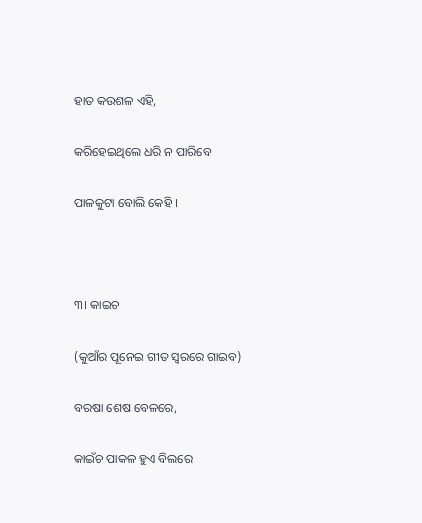ହାତ କଉଶଳ ଏହି,

କରିହେଇଥିଲେ ଧରି ନ ପାରିବେ

ପାଳକୁଟା ବୋଲି କେହି ।



୩। କାଇଚ

(କୁଆଁର ପୂନେଇ ଗୀତ ସ୍ୱରରେ ଗାଇବ)

ବରଷା ଶେଷ ବେଳରେ,

କାଇଁଚ ପାକଳ ହୁଏ ବିଲରେ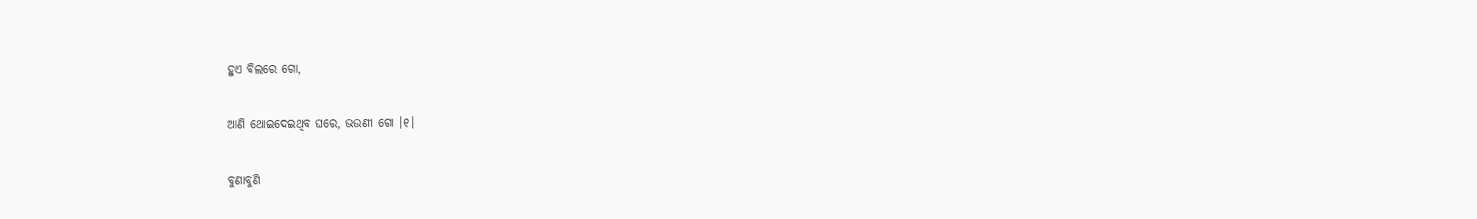ହୁଏ ବିଲରେ ଗୋ,

ଆଣି ଥୋଇଦେଇଥିବ ଘରେ, ଭଉଣୀ ଗୋ ।୧।

ବୁଣାବୁଣି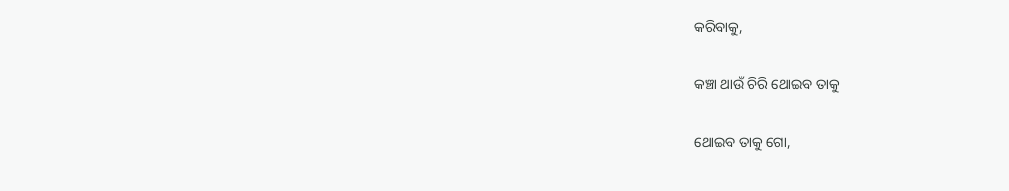କରିବାକୁ,

କଞ୍ଚା ଥାଉଁ ଚିରି ଥୋଇବ ତାକୁ

ଥୋଇବ ତାକୁ ଗୋ,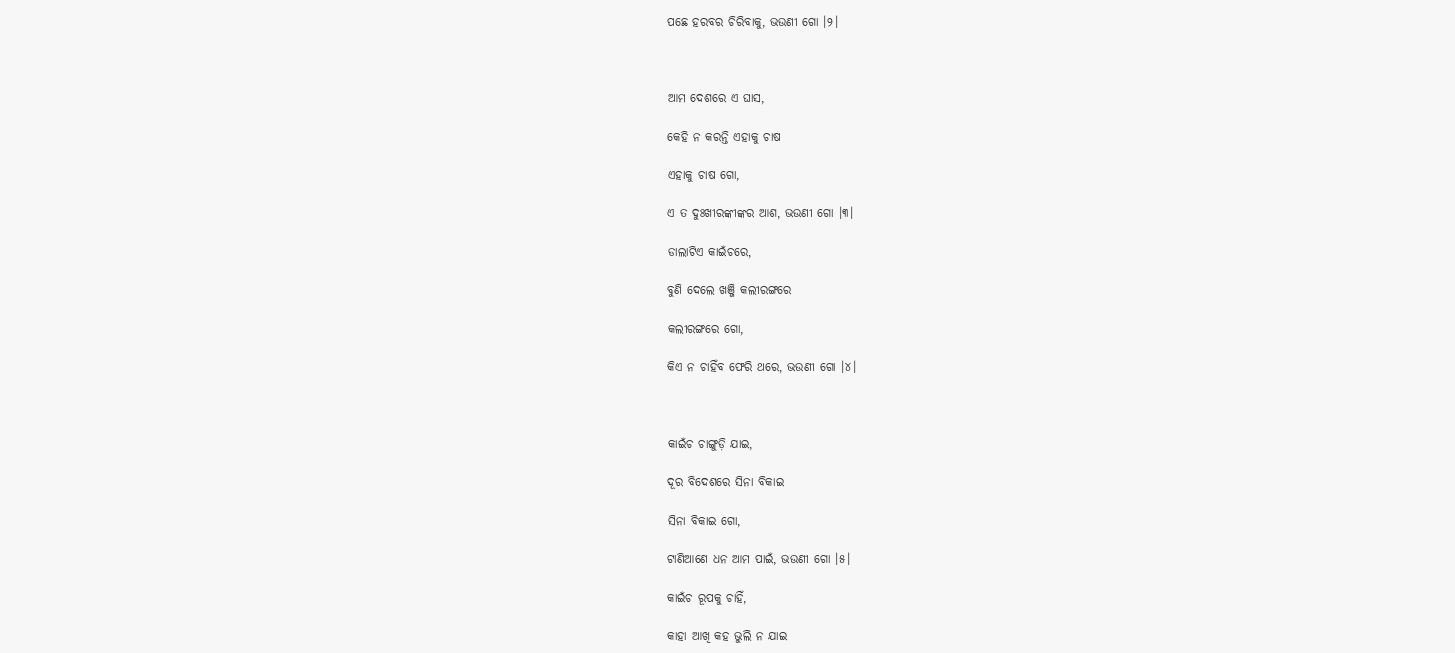ପଛେ ହରବର ଚିରିବାକୁ, ଭଉଣୀ ଗୋ ।୨।



ଆମ ଦେଶରେ ଏ ଘାସ,

କେହି ନ କରନ୍ତି ଏହାକୁ ଚାଷ

ଏହାକୁ ଚାଷ ଗୋ,

ଏ ତ ଦୁଃଖୀରଙ୍କୀଙ୍କର ଆଶ, ଭଉଣୀ ଗୋ ।୩।

ଡାଲାଟିଏ କାଇଁଚରେ,

ବୁଣି ଦେଲେ ଖଞ୍ଜି କଲୀରଙ୍ଗରେ

କଲୀରଙ୍ଗରେ ଗୋ,

କିଏ ନ ଚାହିଁବ ଫେରି ଥରେ, ଭଉଣୀ ଗୋ ।୪।



କାଇଁଚ ଚାଙ୍ଗୁଡ଼ି ଯାଇ,

ଦୂର ବିଦେଶରେ ସିନା ବିକାଇ

ସିନା ବିକାଇ ଗୋ,

ଟାଣିଆଣେ ଧନ ଆମ ପାଇଁ, ଭଉଣୀ ଗୋ ।୫।

କାଇଁଚ ରୂପକୁ ଚାହିଁ,

କାହା ଆଖି କହ ଭୁଲି ନ ଯାଇ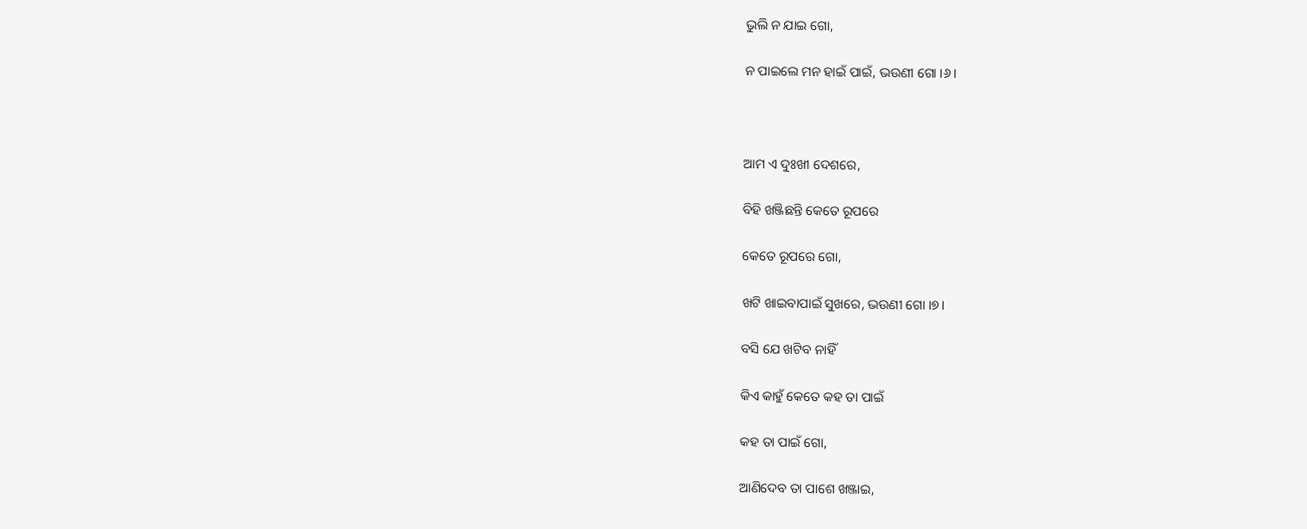ଭୁଲି ନ ଯାଇ ଗୋ,

ନ ପାଇଲେ ମନ ହାଇଁ ପାଇଁ, ଭଉଣୀ ଗୋ ।୬।



ଆମ ଏ ଦୁଃଖୀ ଦେଶରେ,

ବିହି ଖଞ୍ଜିଛନ୍ତି କେତେ ରୂପରେ

କେତେ ରୂପରେ ଗୋ,

ଖଟି ଖାଇବାପାଇଁ ସୁଖରେ, ଭଉଣୀ ଗୋ ।୭।

ବସି ଯେ ଖଟିବ ନାହିଁ

କିଏ କାହୁଁ କେତେ କହ ତା ପାଇଁ

କହ ତା ପାଇଁ ଗୋ,

ଆଣିଦେବ ତା ପାଶେ ଖଞ୍ଜାଇ,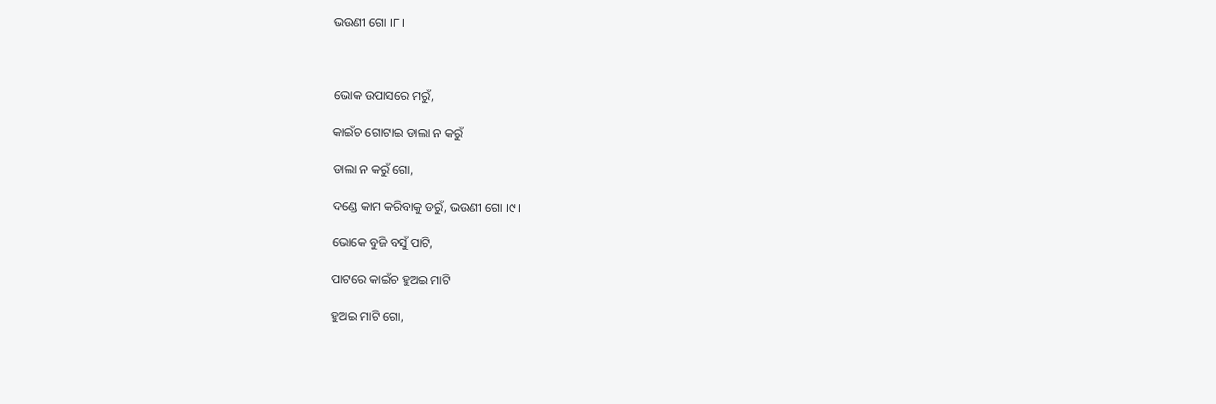ଭଉଣୀ ଗୋ ।୮।



ଭୋକ ଉପାସରେ ମରୁଁ,

କାଇଁଚ ଗୋଟାଇ ଡାଲା ନ କରୁଁ

ଡାଲା ନ କରୁଁ ଗୋ,

ଦଣ୍ଡେ କାମ କରିବାକୁ ଡରୁଁ, ଭଉଣୀ ଗୋ ।୯।

ଭୋକେ ବୁଜି ବସୁଁ ପାଟି,

ପାଟରେ କାଇଁଚ ହୁଅଇ ମାଟି

ହୁଅଇ ମାଟି ଗୋ,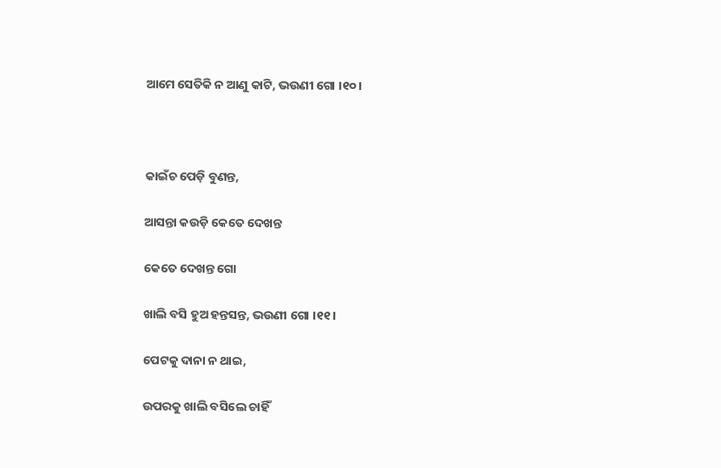ଆମେ ସେତିକି ନ ଆଣୁ କାଟି, ଭଉଣୀ ଗୋ ।୧୦।



କାଇଁଚ ପେଡ଼ି ବୁଣନ୍ତ,

ଆସନ୍ତା କଉଡ଼ି କେତେ ଦେଖନ୍ତ

କେତେ ଦେଖନ୍ତ ଗୋ

ଖାଲି ବସି ହୁଅ ହନ୍ତସନ୍ତ, ଭଉଣୀ ଗୋ ।୧୧।

ପେଟକୁ ଦାନା ନ ଥାଇ,

ଉପରକୁ ଖାଲି ବସିଲେ ଚାହିଁ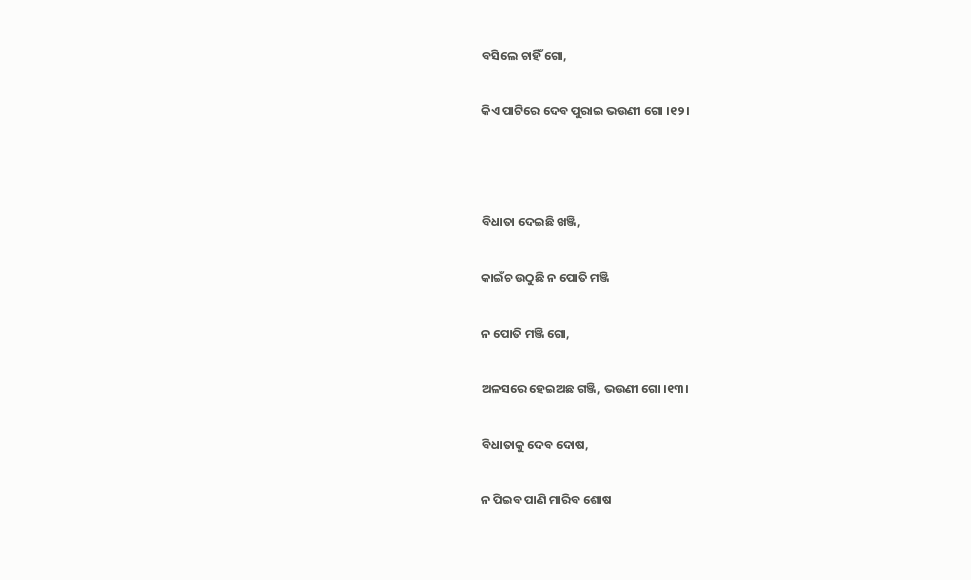ବସିଲେ ଚାହିଁ ଗୋ,

କିଏ ପାଟିରେ ଦେବ ପୁରାଇ ଭଉଣୀ ଗୋ ।୧୨।



ବିଧାତା ଦେଇଛି ଖଞ୍ଜି,

କାଇଁଚ ଉଠୁଛି ନ ପୋତି ମଞ୍ଜି

ନ ପୋତି ମଞ୍ଜି ଗୋ,

ଅଳସରେ ହେଇଅଛ ଗଞ୍ଜି, ଭଉଣୀ ଗୋ ।୧୩।

ବିଧାତାକୁ ଦେବ ଦୋଷ,

ନ ପିଇବ ପାଣି ମାରିବ ଶୋଷ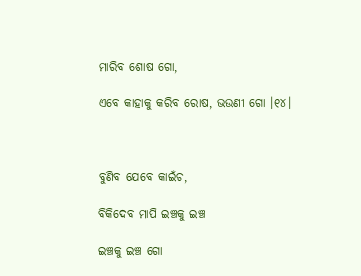ମାରିବ ଶୋଷ ଗୋ,

ଏବେ କାହାକୁ କରିବ ରୋଷ, ଭଉଣୀ ଗୋ ।୧୪।



ବୁଣିବ ଯେବେ କାଇଁଚ,

ବିକିଦେବ ମାପି ଇଞ୍ଚକୁ ଇଞ୍ଚ

ଇଞ୍ଚକୁ ଇଞ୍ଚ ଗୋ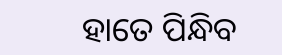ହାତେ ପିନ୍ଧିବ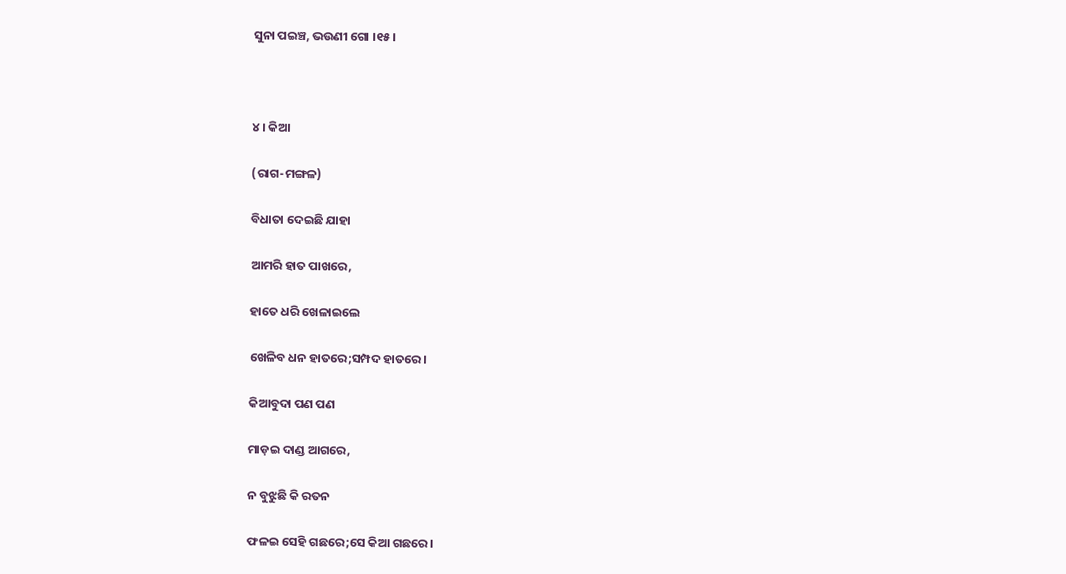ସୁନା ପଇଞ୍ଚ, ଭଉଣୀ ଗୋ ।୧୫।



୪। କିଆ

(ରାଗ-ମଙ୍ଗଳ)

ବିଧାତା ଦେଇଛି ଯାହା

ଆମରି ହାତ ପାଖରେ,

ହାତେ ଧରି ଖେଳାଇଲେ

ଖେଳିବ ଧନ ହାତରେ;ସମ୍ପଦ ହାତରେ ।

କିଆବୁଦା ପଣ ପଣ

ମାଡ଼ଇ ଦାଣ୍ଡ ଆଗରେ,

ନ ବୁଝୁଛି କି ରତନ

ଫଳଇ ସେହି ଗଛରେ;ସେ କିଆ ଗଛରେ ।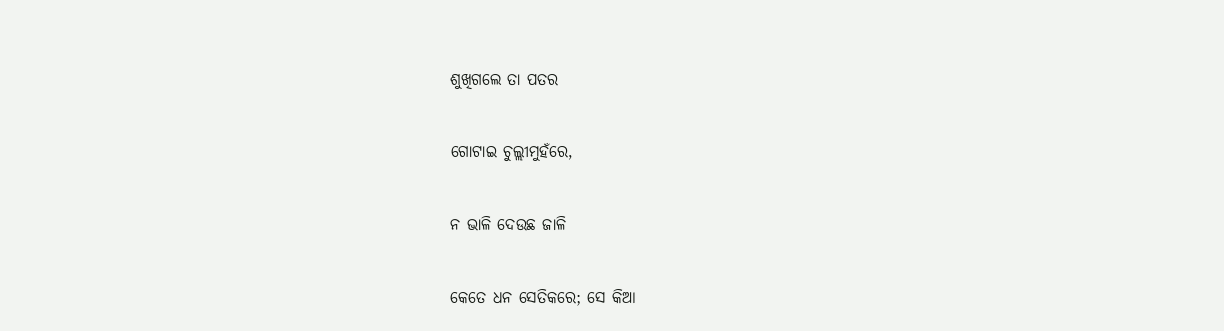ଶୁଖିଗଲେ ତା ପତର

ଗୋଟାଇ ଚୁଲ୍ଲୀମୁହଁରେ,

ନ ଭାଳି ଦେଉଛ ଜାଳି

କେତେ ଧନ ସେତିକରେ; ସେ କିଆ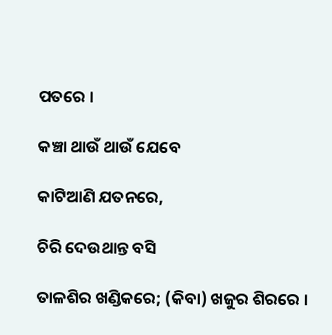ପତରେ ।

କଞ୍ଚା ଥାଉଁ ଥାଉଁ ଯେବେ

କାଟିଆଣି ଯତନରେ,

ଚିରି ଦେଉଥାନ୍ତ ବସି

ତାଳଶିର ଖଣ୍ଡିକରେ; (କିବା) ଖଜୁର ଶିରରେ ।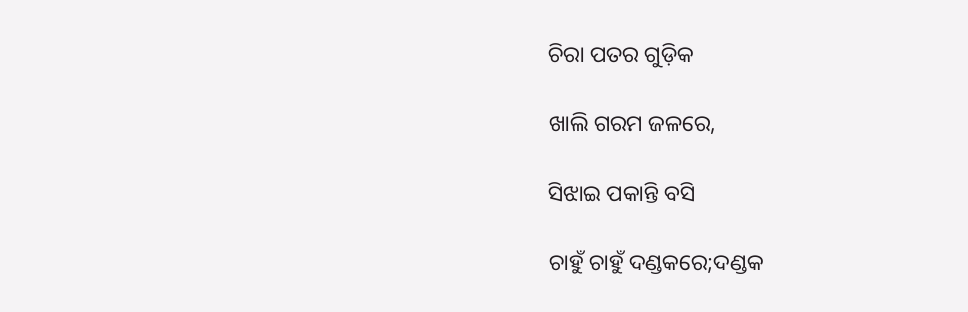ଚିରା ପତର ଗୁଡ଼ିକ

ଖାଲି ଗରମ ଜଳରେ,

ସିଝାଇ ପକାନ୍ତି ବସି

ଚାହୁଁ ଚାହୁଁ ଦଣ୍ଡକରେ;ଦଣ୍ଡକ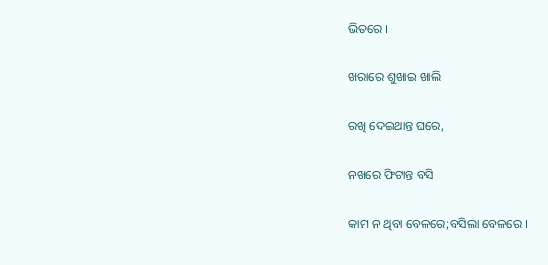ଭିତରେ ।

ଖରାରେ ଶୁଖାଇ ଖାଲି

ରଖି ଦେଇଥାନ୍ତ ଘରେ,

ନଖରେ ଫିଟାନ୍ତ ବସି

କାମ ନ ଥିବା ବେଳରେ;ବସିଲା ବେଳରେ ।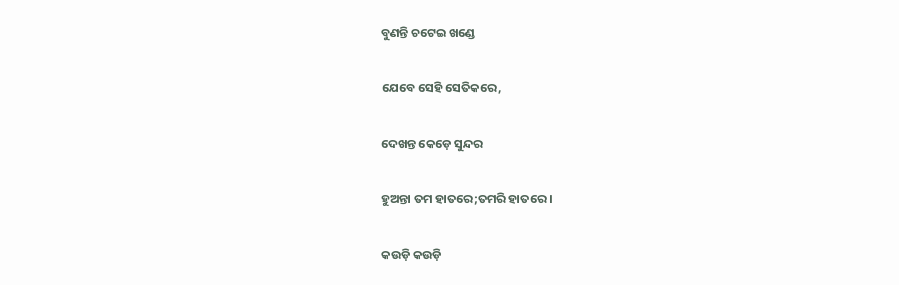ବୁଣନ୍ତି ଚଟେଇ ଖଣ୍ଡେ

ଯେବେ ସେହି ସେତିକରେ,

ଦେଖନ୍ତ କେଡ଼େ ସୁନ୍ଦର

ହୁଅନ୍ତା ତମ ହାତରେ;ତମରି ହାତରେ ।

କଉଡ଼ି କଉଡ଼ି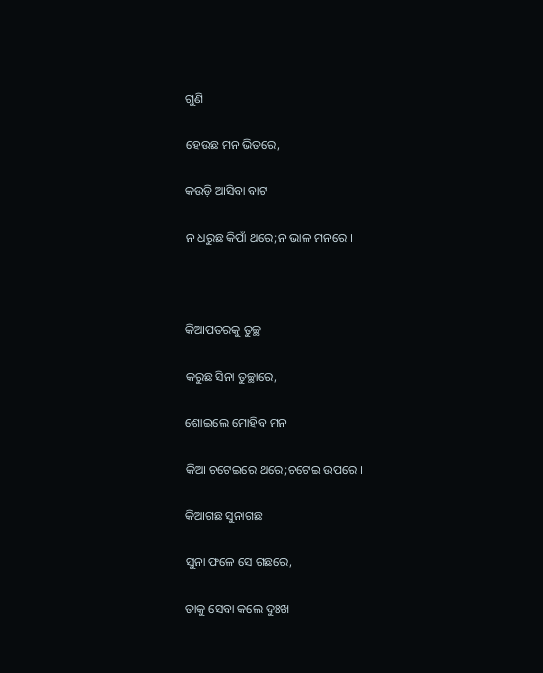ଗୁଣି

ହେଉଛ ମନ ଭିତରେ,

କଉଡ଼ି ଆସିବା ବାଟ

ନ ଧରୁଛ କିପାଁ ଥରେ;ନ ଭାଳ ମନରେ ।



କିଆପତରକୁ ତୁଚ୍ଛ

କରୁଛ ସିନା ତୁଚ୍ଛାରେ,

ଶୋଇଲେ ମୋହିବ ମନ

କିଆ ଚଟେଇରେ ଥରେ;ଚଟେଇ ଉପରେ ।

କିଆଗଛ ସୁନାଗଛ

ସୁନା ଫଳେ ସେ ଗଛରେ,

ତାକୁ ସେବା କଲେ ଦୁଃଖ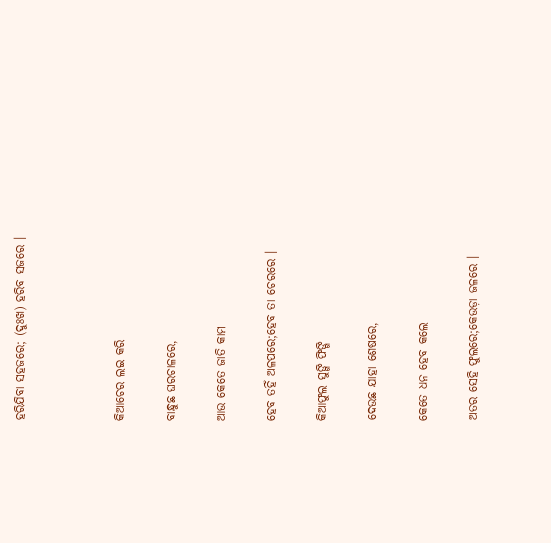ହରିଯିବା ସହଜରେ; (ଦୁଃଖ) ହରିବ ସଜରେ ।



କିଆଚେର ଲଇ କରି

ବାନ୍ଧୁଛ ଘରଚାଳରେ,

ଆଉ କେତେ ଜାତି କାମ

ହେବ ତହିଁ ଅଳପରେ;ହେବ ତା ଚେରରେ ।

କିଆଫୁଲ ସୁଙ୍ଗି ଫିଙ୍ଗି

ଦେଉଛ ଯାହା ଶେଷରେ,

କେତେ ଧନ ହେବ କଲେ

ଅତର ସେହି ଫୁଲରେ;କେଉଡ଼ା ଜଳରେ ।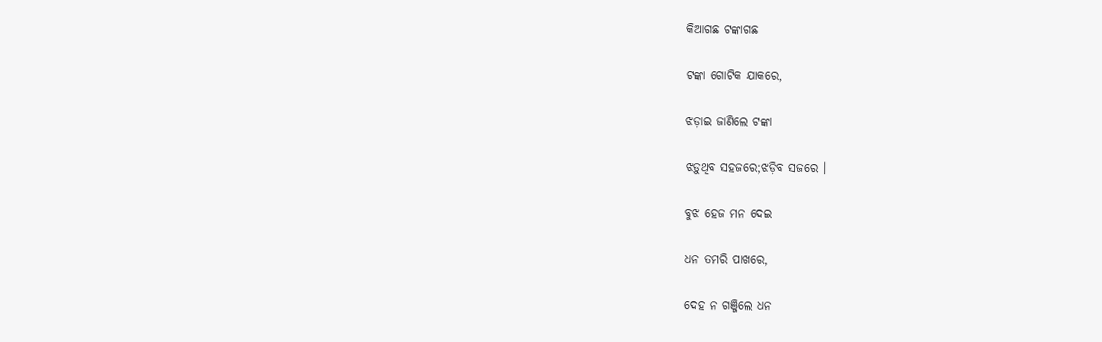କିଆଗଛ ଟଙ୍କାଗଛ

ଟଙ୍କା ଗୋଟିକ ଯାକରେ,

ଝଡ଼ାଇ ଜାଣିଲେ ଟଙ୍କା

ଝଡ଼ୁଥିବ ସହଜରେ;ଝଡ଼ିବ ସଜରେ ।

ବୁଝ ହେଜ ମନ ଦେଇ

ଧନ ତମରି ପାଖରେ,

ଦେହ ନ ଗଞ୍ଜିଲେ ଧନ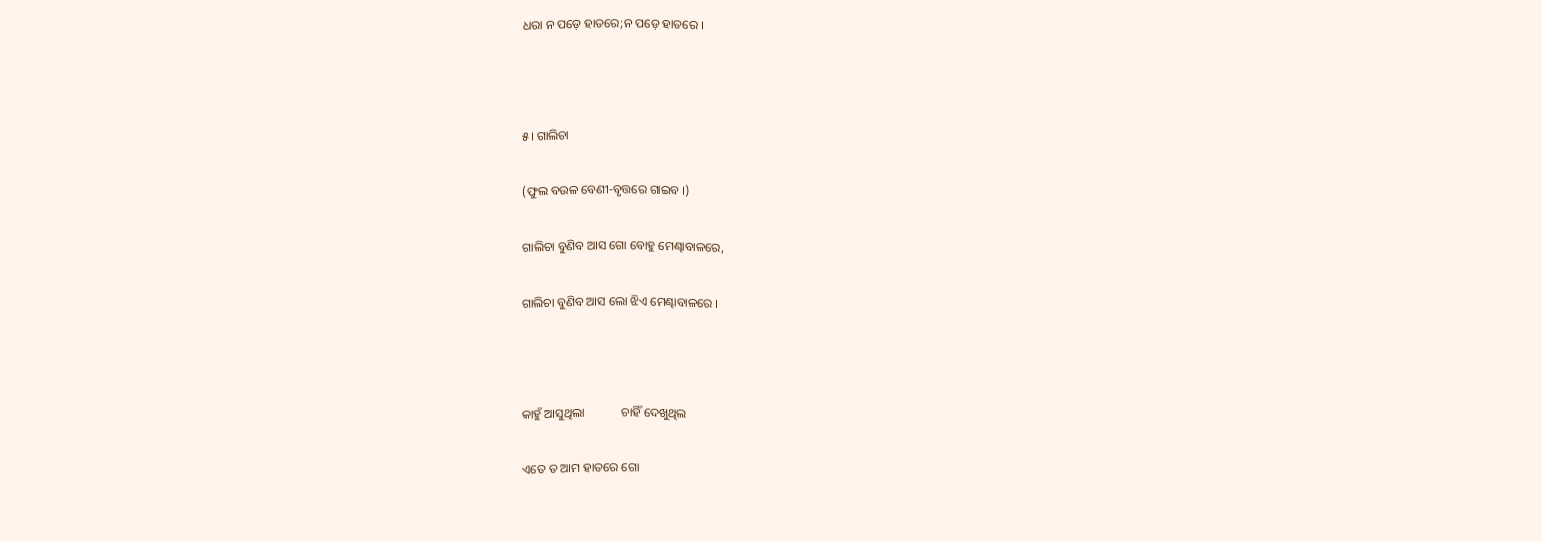ଧରା ନ ପଡ଼େ ହାତରେ;ନ ପଡ଼େ ହାତରେ ।



୫। ଗାଲିଚା

(ଫୁଲ ବଉଳ ବେଣୀ-ବୃତ୍ତରେ ଗାଇବ ।)

ଗାଲିଚା ବୁଣିବ ଆସ ଗୋ ବୋହୁ ମେଣ୍ଢାବାଳରେ,

ଗାଲିଚା ବୁଣିବ ଆସ ଲୋ ଝିଏ ମେଣ୍ଢାବାଳରେ ।



କାହୁଁ ଆସୁଥିଲା            ଚାହିଁ ଦେଖୁଥିଲ

ଏତେ ତ ଆମ ହାତରେ ଗୋ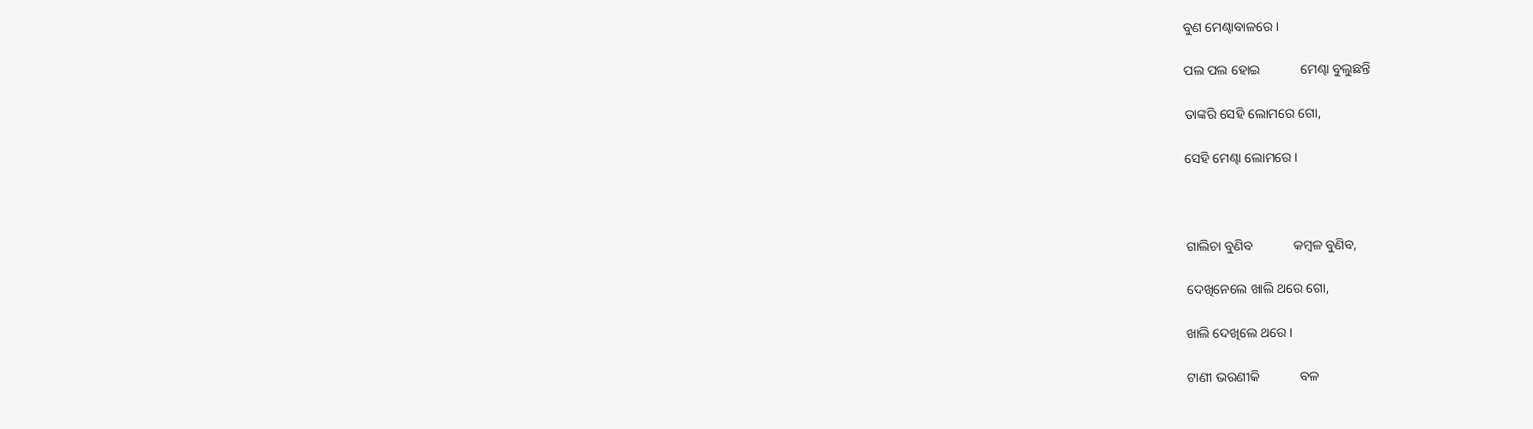ବୁଣ ମେଣ୍ଢାବାଳରେ ।

ପଲ ପଲ ହୋଇ            ମେଣ୍ଢା ବୁଲୁଛନ୍ତି

ତାଙ୍କରି ସେହି ଲୋମରେ ଗୋ,

ସେହି ମେଣ୍ଢା ଲୋମରେ ।



ଗାଲିଚା ବୁଣିବ            କମ୍ବଳ ବୁଣିବ,

ଦେଖିନେଲେ ଖାଲି ଥରେ ଗୋ,

ଖାଲି ଦେଖିଲେ ଥରେ ।

ଟାଣୀ ଭରଣୀକି            ବଳ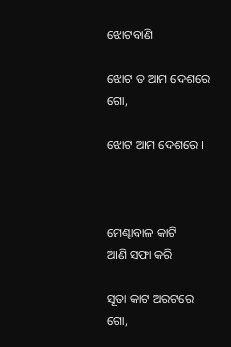ଝୋଟବାଣି

ଝୋଟ ତ ଆମ ଦେଶରେ ଗୋ,

ଝୋଟ ଆମ ଦେଶରେ ।



ମେଣ୍ଢାବାଳ କାଟି            ଆଣି ସଫା କରି

ସୂତା କାଟ ଅରଟରେ ଗୋ,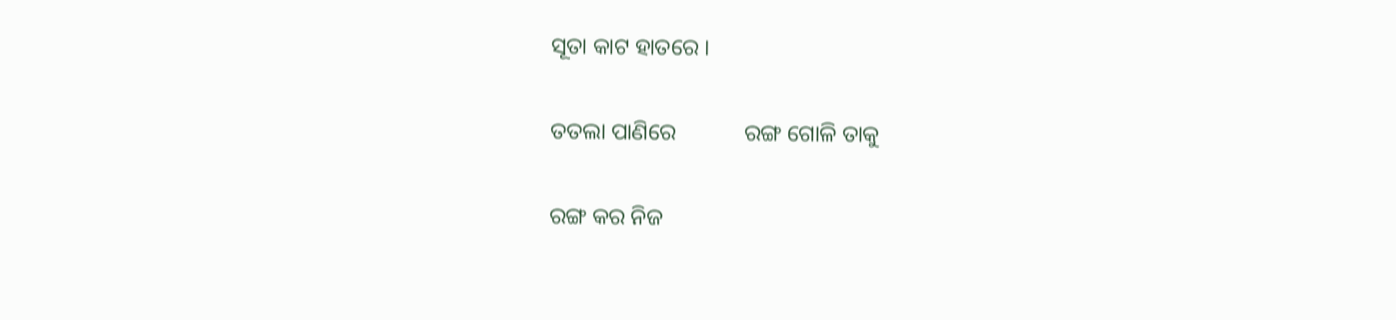ସୂତା କାଟ ହାତରେ ।

ତତଲା ପାଣିରେ            ରଙ୍ଗ ଗୋଳି ତାକୁ

ରଙ୍ଗ କର ନିଜ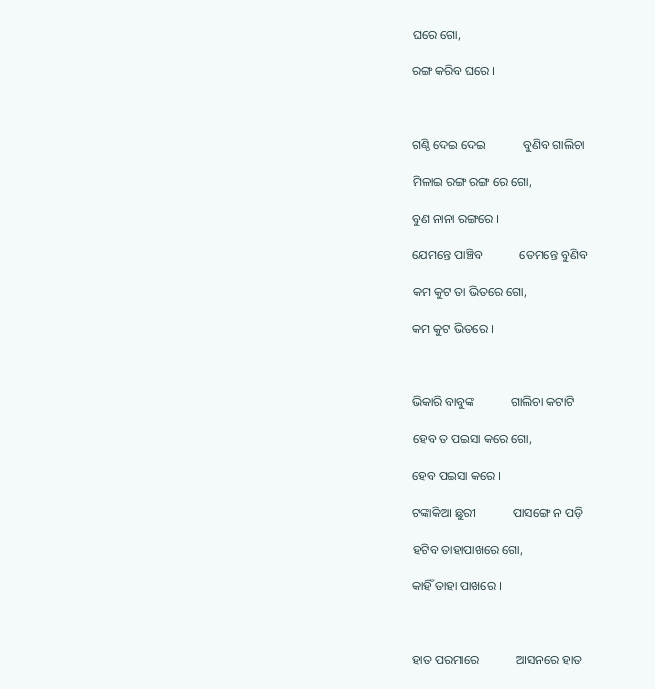ଘରେ ଗୋ,

ରଙ୍ଗ କରିବ ଘରେ ।



ଗଣ୍ଠି ଦେଇ ଦେଇ            ବୁଣିବ ଗାଲିଚା

ମିଳାଇ ରଙ୍ଗ ରଙ୍ଗ ରେ ଗୋ,

ବୁଣ ନାନା ରଙ୍ଗରେ ।

ଯେମନ୍ତେ ପାଞ୍ଚିବ            ତେମନ୍ତେ ବୁଣିବ

କମ କୁଟ ତା ଭିତରେ ଗୋ,

କମ କୁଟ ଭିତରେ ।



ଭିକାରି ବାବୁଙ୍କ            ଗାଲିଚା କଟାଟି

ହେବ ତ ପଇସା କରେ ଗୋ,

ହେବ ପଇସା କରେ ।

ଟଙ୍କାକିଆ ଛୁରୀ            ପାସଙ୍ଗେ ନ ପଡ଼ି

ହଟିବ ତାହାପାଖରେ ଗୋ,

କାହିଁ ତାହା ପାଖରେ ।



ହାତ ପରମାରେ            ଆସନରେ ହାତ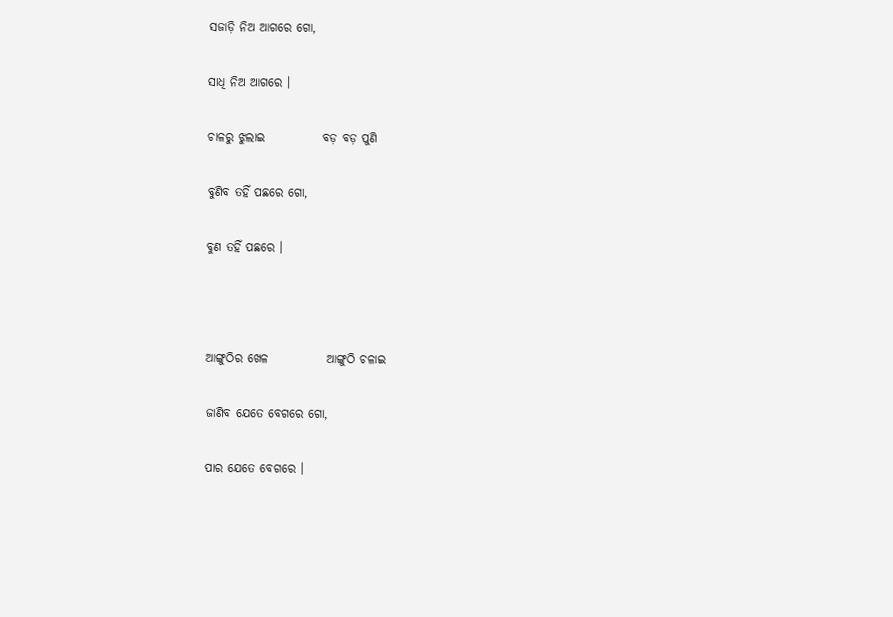ସଜାଡ଼ି ନିଅ ଆଗରେ ଗୋ,

ସାଧି ନିଅ ଆଗରେ ।

ଚାଳରୁ ଝୁଲାଇ            ବଡ଼ ବଡ଼ ପୁଣି

ବୁଣିବ ତହିଁ ପଛରେ ଗୋ,

ବୁଣ ତହିଁ ପଛରେ ।



ଆଙ୍ଗୁଠିର ଖେଳ            ଆଙ୍ଗୁଠି ଚଳାଇ

ଜାଣିବ ଯେତେ ବେଗରେ ଗୋ,

ପାର ଯେତେ ବେଗରେ ।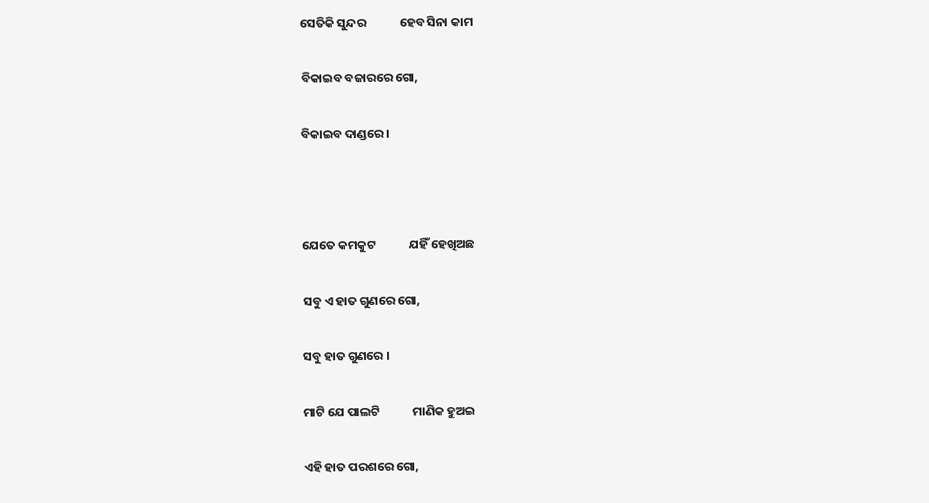ସେତିକି ସୁନ୍ଦର            ହେବ ସିନା କାମ

ବିକାଇବ ବଜାରରେ ଗୋ,

ବିକାଇବ ଦାଣ୍ଡରେ ।



ଯେତେ କମକୁଟ            ଯହିଁ ହେଖିଅଛ

ସବୁ ଏ ହାତ ଗୁଣରେ ଗୋ,

ସବୁ ହାତ ଗୁଣରେ ।

ମାଟି ଯେ ପାଲଟି            ମାଣିକ ହୁଅଇ

ଏହି ହାତ ପରଶରେ ଗୋ,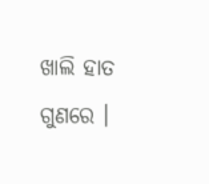ଖାଲି ହାତ ଗୁଣରେ ।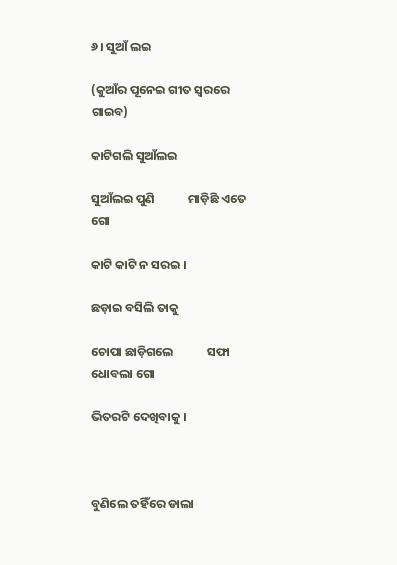୬। ସୁଆଁ ଲଇ

(କୁଆଁର ପୂନେଇ ଗୀତ ସ୍ୱରରେ ଗାଇବ)

କାଟିଗଲି ସୁଆଁଲଇ

ସୁଆଁଲଇ ପୁଣି            ମାଡ଼ିଛି ଏତେ ଗୋ

କାଟି କାଟି ନ ସରଇ ।

ଛଡ଼ାଇ ବସିଲି ତାକୁ

ଚୋପା ଛାଡ଼ିଗଲେ            ସଫା ଧୋବଲା ଗୋ

ଭିତରଟି ଦେଖିବାକୁ ।



ବୁଣିଲେ ତହିଁରେ ଡାଲା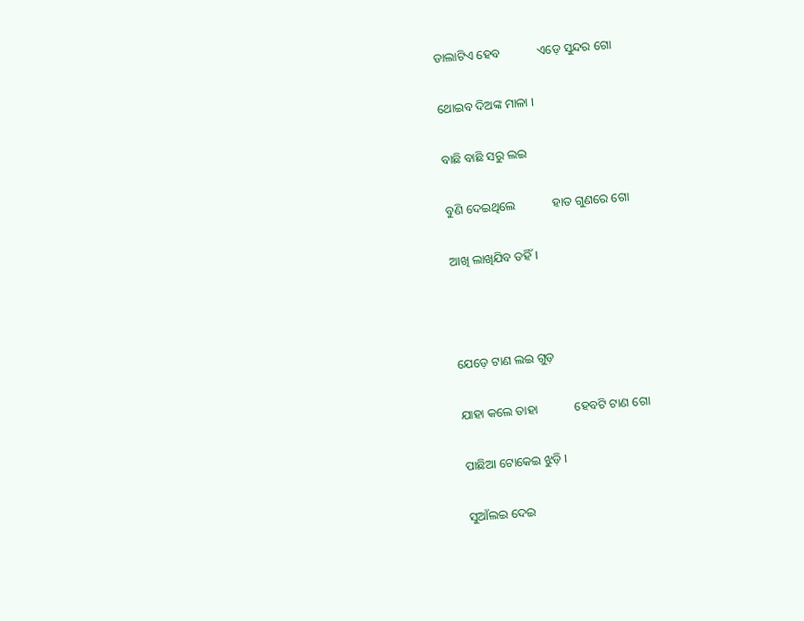ଡାଲାଟିଏ ହେବ            ଏଡ଼େ ସୁନ୍ଦର ଗୋ

ଥୋଇବ ଦିଅଙ୍କ ମାଳା ।

ବାଛି ବାଛି ସରୁ ଲଇ

ବୁଣି ଦେଇଥିଲେ            ହାତ ଗୁଣରେ ଗୋ

ଆଖି ଲାଖିଯିବ ତହିଁ ।



ଯେଡ଼େ ଟାଣ ଲଇ ଗୁଡ଼

ଯାହା କଲେ ତାହା            ହେବଟି ଟାଣ ଗୋ

ପାଛିଆ ଟୋକେଇ ଝୁଡ଼ି ।

ସୁଆଁଲଇ ଦେଇ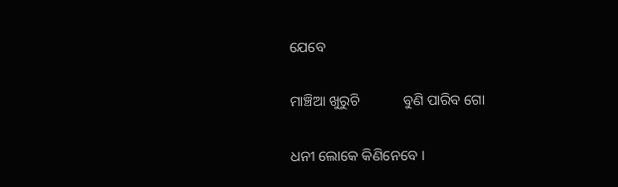ଯେବେ

ମାଞ୍ଚିଆ ଖୁରୁଚି            ବୁଣି ପାରିବ ଗୋ

ଧନୀ ଲୋକେ କିଣିନେବେ ।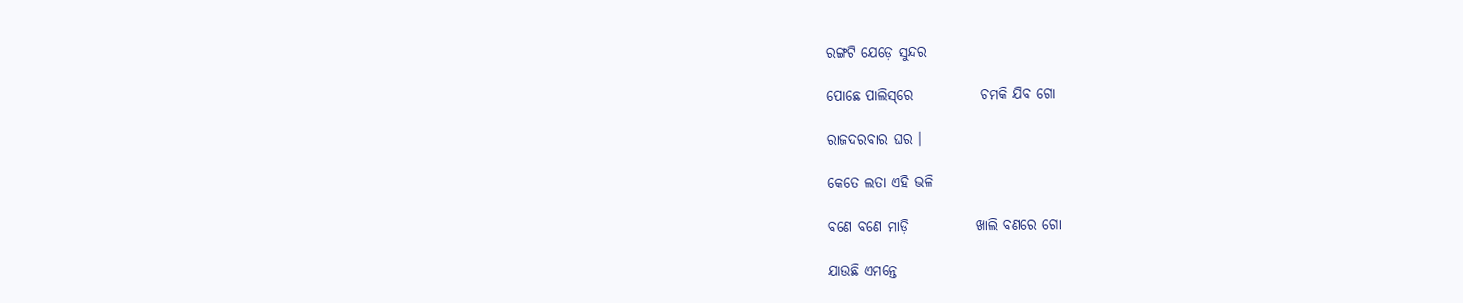ରଙ୍ଗଟି ଯେଡ଼େ ସୁନ୍ଦର

ପୋଛେ ପାଲିସ୍‌ରେ            ଚମକି ଯିବ ଗୋ

ରାଜଦରବାର ଘର ।

କେତେ ଲତା ଏହି ଭଳି

ବଣେ ବଣେ ମାଡ଼ି            ଖାଲି ବଣରେ ଗୋ

ଯାଉଛି ଏମନ୍ତେ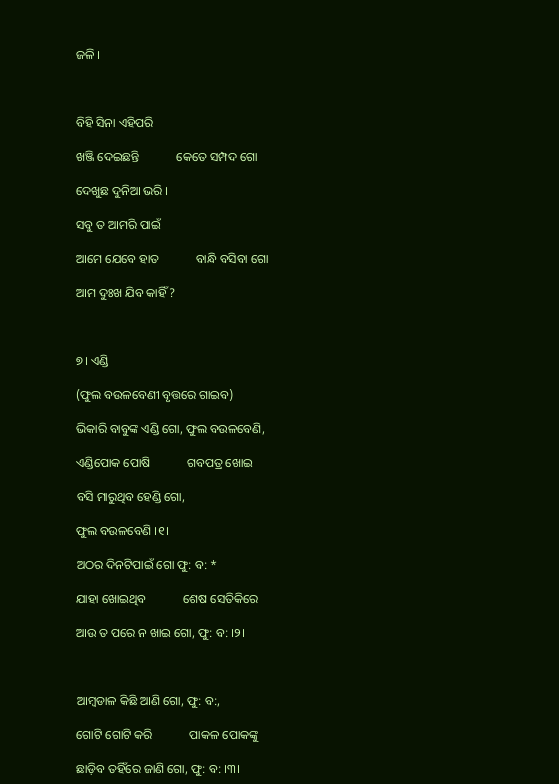ଜଳି ।



ବିହି ସିନା ଏହିପରି

ଖଞ୍ଜି ଦେଇଛନ୍ତି            କେତେ ସମ୍ପଦ ଗୋ

ଦେଖୁଛ ଦୁନିଆ ଭରି ।

ସବୁ ତ ଆମରି ପାଇଁ

ଆମେ ଯେବେ ହାତ            ବାନ୍ଧି ବସିବା ଗୋ

ଆମ ଦୁଃଖ ଯିବ କାହିଁ ?



୭। ଏଣ୍ଡି

(ଫୁଲ ବଉଳବେଣୀ ବୃତ୍ତରେ ଗାଇବ)

ଭିକାରି ବାବୁଙ୍କ ଏଣ୍ଡି ଗୋ, ଫୁଲ ବଉଳବେଣି,

ଏଣ୍ଡିପୋକ ପୋଷି            ଗବପତ୍ର ଖୋଇ

ବସି ମାରୁଥିବ ହେଣ୍ଡି ଗୋ,

ଫୁଲ ବଉଳବେଣି ।୧।

ଅଠର ଦିନଟିପାଇଁ ଗୋ ଫୁ: ବ: *

ଯାହା ଖୋଇଥିବ            ଶେଷ ସେତିକିରେ

ଆଉ ତ ପରେ ନ ଖାଇ ଗୋ, ଫୁ: ବ: ।୨।



ଆମ୍ବଡାଳ କିଛି ଆଣି ଗୋ, ଫୁ: ବ:,

ଗୋଟି ଗୋଟି କରି            ପାକଳ ପୋକଙ୍କୁ

ଛାଡ଼ିବ ତହିଁରେ ଜାଣି ଗୋ, ଫୁ: ବ: ।୩।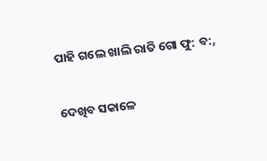ପାହି ଗଲେ ଖାଲି ରାତି ଗୋ ଫୁ: ବ:,

ଦେଖିବ ସକାଳେ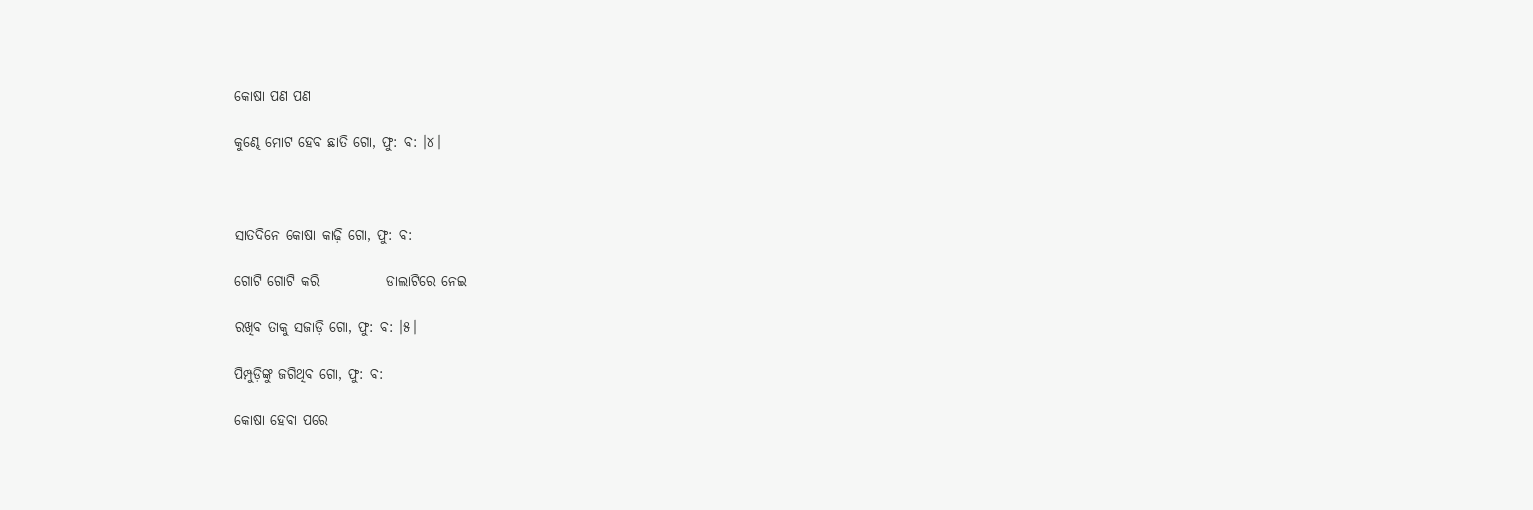କୋଷା ପଣ ପଣ

କୁଣ୍ଢେ ମୋଟ ହେବ ଛାତି ଗୋ, ଫୁ: ବ: ।୪।



ସାତଦିନେ କୋଷା କାଢ଼ି ଗୋ, ଫୁ: ବ:

ଗୋଟି ଗୋଟି କରି            ଡାଲାଟିରେ ନେଇ

ରଖିବ ତାକୁ ସଜାଡ଼ି ଗୋ, ଫୁ: ବ: ।୫।

ପିମ୍ପୁଡ଼ିଙ୍କୁ ଜଗିଥିବ ଗୋ, ଫୁ: ବ:

କୋଷା ହେବା ପରେ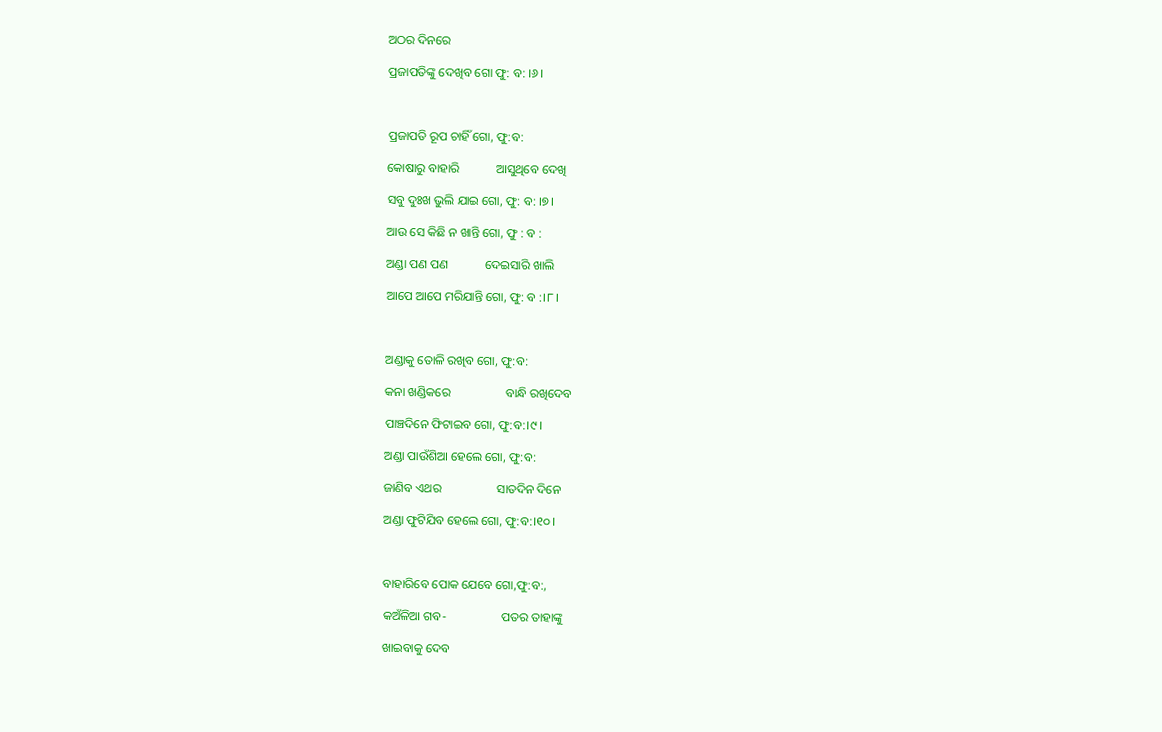ଅଠର ଦିନରେ

ପ୍ରଜାପତିଙ୍କୁ ଦେଖିବ ଗୋ ଫୁ: ବ: ।୬।



ପ୍ରଜାପତି ରୂପ ଚାହିଁ ଗୋ, ଫୁ:ବ:

କୋଷାରୁ ବାହାରି            ଆସୁଥିବେ ଦେଖି

ସବୁ ଦୁଃଖ ଭୁଲି ଯାଇ ଗୋ, ଫୁ: ବ: ।୭।

ଆଉ ସେ କିଛି ନ ଖାନ୍ତି ଗୋ, ଫୁ : ବ :

ଅଣ୍ଡା ପଣ ପଣ            ଦେଇସାରି ଖାଲି

ଆପେ ଆପେ ମରିଯାନ୍ତି ଗୋ, ଫୁ: ବ :।୮।



ଅଣ୍ଡାକୁ ତୋଳି ରଖିବ ଗୋ, ଫୁ:ବ:

କନା ଖଣ୍ଡିକରେ                  ବାନ୍ଧି ରଖିଦେବ

ପାଞ୍ଚଦିନେ ଫିଟାଇବ ଗୋ, ଫୁ:ବ:।୯।

ଅଣ୍ଡା ପାଉଁଶିଆ ହେଲେ ଗୋ, ଫୁ:ବ:

ଜାଣିବ ଏଥର                  ସାତଦିନ ଦିନେ

ଅଣ୍ଡା ଫୁଟିଯିବ ହେଲେ ଗୋ, ଫୁ:ବ:।୧୦।



ବାହାରିବେ ପୋକ ଯେବେ ଗୋ,ଫୁ:ବ:,

କଅଁଳିଆ ଗବ-                  ପତର ତାହାଙ୍କୁ

ଖାଇବାକୁ ଦେବ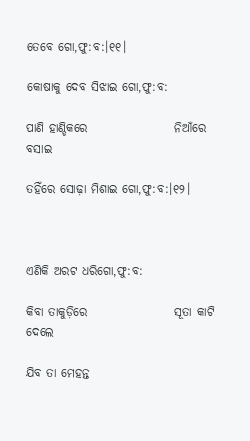ତେବେ ଗୋ,ଫୁ:ବ:।୧୧।

କୋଷାକୁ ଦେବ ସିଝାଇ ଗୋ,ଫୁ:ବ:

ପାଣି ହାଣ୍ଡିକରେ                  ନିଆଁରେ ବସାଇ

ତହିଁରେ ସୋଢ଼ା ମିଶାଇ ଗୋ,ଫୁ:ବ:।୧୨।



ଏଣିକି ଅରଟ ଧରିଗୋ,ଫୁ:ବ:

କିବା ତାକୁଡ଼ିରେ                  ସୂତା କାଟି ଦେଲେ

ଯିବ ତା ମେହନ୍ତ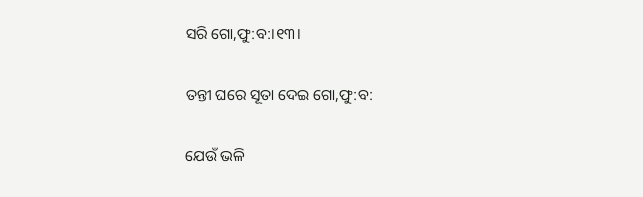ସରି ଗୋ,ଫୁ:ବ:।୧୩।

ତନ୍ତୀ ଘରେ ସୂତା ଦେଇ ଗୋ,ଫୁ:ବ:

ଯେଉଁ ଭଳି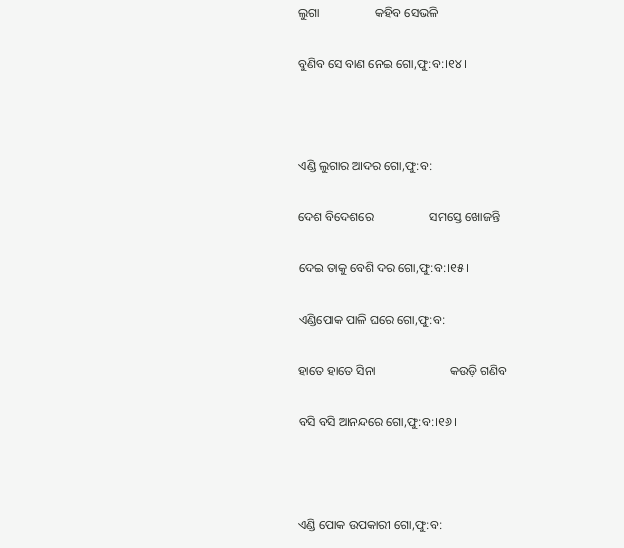ଲୁଗା                  କହିବ ସେଭଳି

ବୁଣିବ ସେ ବାଣ ନେଇ ଗୋ,ଫୁ:ବ:।୧୪।



ଏଣ୍ଡି ଲୁଗାର ଆଦର ଗୋ,ଫୁ:ବ:

ଦେଶ ବିଦେଶରେ                  ସମସ୍ତେ ଖୋଜନ୍ତି

ଦେଇ ତାକୁ ବେଶି ଦର ଗୋ,ଫୁ:ବ:।୧୫।

ଏଣ୍ଡିପୋକ ପାଳି ଘରେ ଗୋ,ଫୁ:ବ:

ହାତେ ହାତେ ସିନା                        କଉଡ଼ି ଗଣିବ

ବସି ବସି ଆନନ୍ଦରେ ଗୋ,ଫୁ:ବ:।୧୬।



ଏଣ୍ଡି ପୋକ ଉପକାରୀ ଗୋ,ଫୁ:ବ: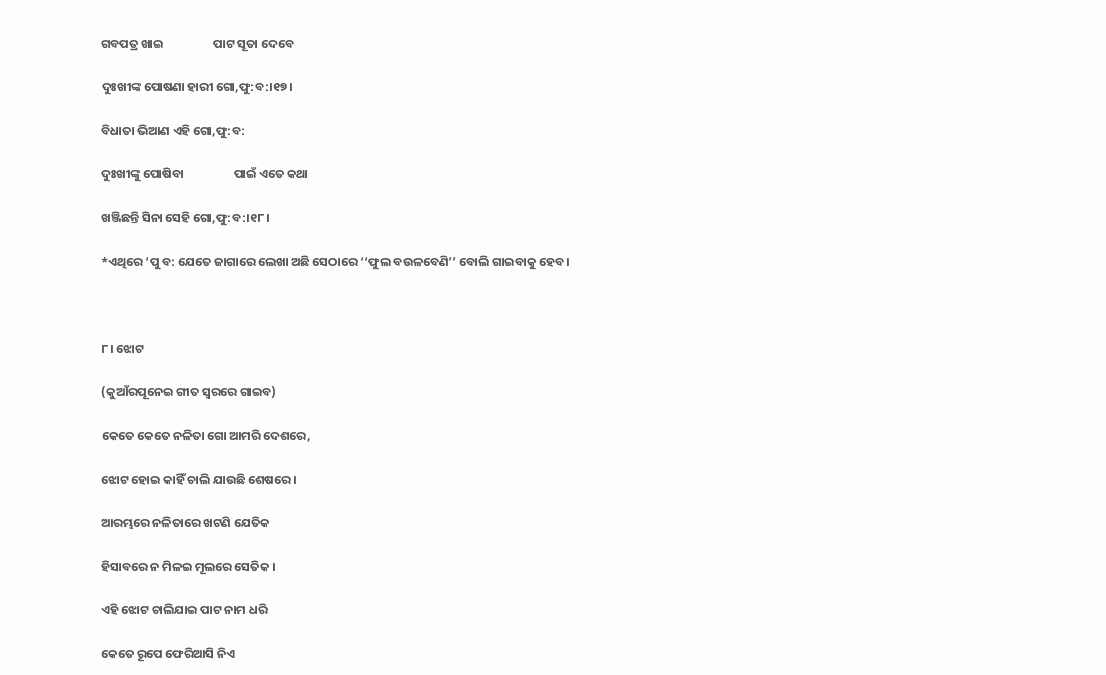ଗବପତ୍ର ଖାଇ                  ପାଟ ସୂତା ଦେବେ

ଦୁଃଖୀଙ୍କ ପୋଷଣା ହାରୀ ଗୋ,ଫୁ:ବ:।୧୭।

ବିଧାତା ଭିଆଣ ଏହି ଗୋ,ଫୁ:ବ:

ଦୁଃଖୀଙ୍କୁ ପୋଷିବା                  ପାଇଁ ଏତେ କଥା

ଖଞ୍ଜିଛନ୍ତି ସିନା ସେହି ଗୋ,ଫୁ:ବ:।୧୮।

*ଏଥିରେ ‘ପୁ ବ: ଯେତେ ଜାଗାରେ ଲେଖା ଅଛି ସେଠାରେ ‘‘ଫୁଲ ବଉଳବେଣି’’ ବୋଲି ଗାଇବାକୁ ହେବ।



୮। ଝୋଟ

(କୁଆଁରପୂନେଇ ଗୀତ ସ୍ୱରରେ ଗାଇବ)

କେତେ କେତେ ନଳିତା ଗୋ ଆମରି ଦେଶରେ,

ଝୋଟ ହୋଇ କାହିଁ ଚାଲି ଯାଉଛି ଶେଷରେ ।

ଆରମ୍ଭରେ ନଳିତାରେ ଖଟଣି ଯେତିକ

ହିସାବରେ ନ ମିଳଇ ମୂଲରେ ସେତିକ ।

ଏହି ଝୋଟ ଚାଲିଯାଇ ପାଟ ନାମ ଧରି

କେତେ ରୂପେ ଫେରିଆସି ନିଏ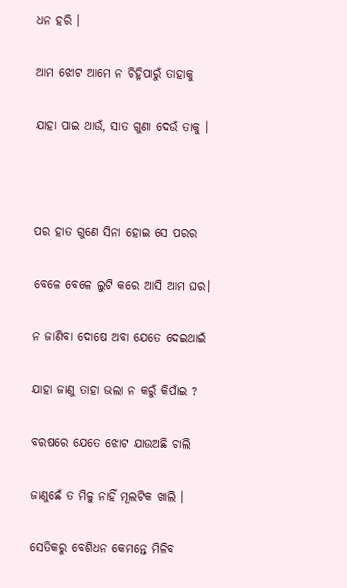ଧନ ହରି ।

ଆମ ଝୋଟ ଆମେ ନ ଚିହ୍ନିପାରୁଁ ତାହାକୁ

ଯାହା ପାଇ ଥାଉଁ, ସାତ ଗୁଣା ଦେଉଁ ତାକୁ ।



ପର ହାତ ଗୁଣେ ସିନା ହୋଇ ସେ ପରର

ବେଳେ ବେଳେ ଲୁଟି କରେ ଆସି ଆମ ଘର।

ନ ଜାଣିବା ଦୋଷେ ଅବା ଯେତେ ଦେଇଥାଇଁ

ଯାହା ଜାଣୁ ତାହା ଭଲା ନ କରୁଁ କିପାଁଇ ?

ବରଷରେ ଯେତେ ଝୋଟ ଯାଉଅଛି ଚାଲି

ଜାଣୁଛେଁ ତ ମିଳୁ ନାହିଁ ମୂଲଟିକ ଖାଲି ।

ସେତିକରୁ ବେଶିଧନ କେମନ୍ତେ ମିଳିବ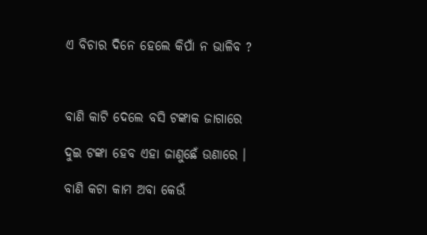ଏ ବିଚାର ଦିନେ ହେଲେ କିପାଁ ନ ଭାଳିବ ?



ବାଣି କାଟି ଦେଲେ ବସି ଟଙ୍କାକ ଜାଗାରେ

ଦୁଇ ଟଙ୍କା ହେବ ଏହା ଜାଣୁଛେଁ ଉଣାରେ ।

ବାଣି କଟା କାମ ଅବା କେଉଁ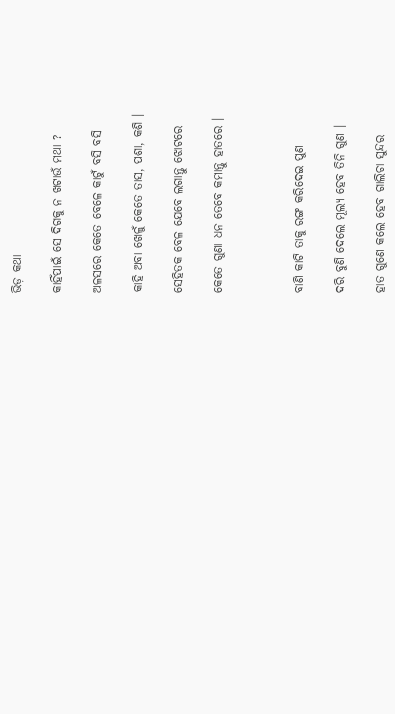ଭିଡ଼ କଥା

କାହିଁପାଇଁ ସେ ଦିଗକୁ ନ ଖଟାଉଁ ମଥା ?

ଅଳସରେ କେତେ ବେଳେ କାଟୁଁ ବସି ବସି

କାହି ଅବା ଖେଳୁଁ କେତେ ତାସ, ପଶା, କଶି ।

ସେହିତକ ବେଳ ଯେବେ ଲଗାନ୍ତୁ ଝୋଟରେ

କେତେ ଗୁଣା ଧନ ତେବେ କମାନ୍ତୁ ହାତରେ ।



ବାଣି କାଟି ତାକୁ ରଙ୍ଗ କରିଦେଇ ପୁଣ

ଦରି ବୁଣି ଦେଲେ ମୂଲ୍ୟ ହେବ ତିନି ଗୁଣ ।

ହାତ ଗୁଣେ କଲେ ହେବ ଗାଲିଚା ସୁନ୍ଦର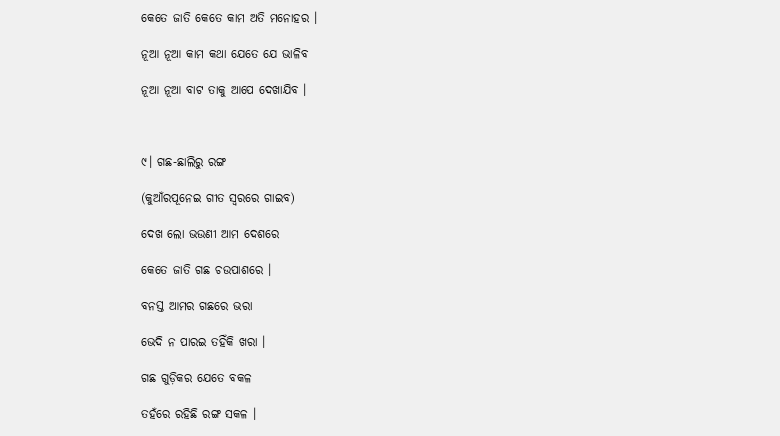କେତେ ଜାତି କେତେ କାମ ଅତି ମନୋହର ।

ନୂଆ ନୂଆ କାମ କଥା ଯେତେ ଯେ ଭାଳିବ

ନୂଆ ନୂଆ ବାଟ ତାକୁ ଆପେ ଦେଖାଯିବ ।



୯। ଗଛ-ଛାଲିରୁ ରଙ୍ଗ

(କୁଆଁରପୂନେଇ ଗୀତ ସ୍ୱରରେ ଗାଇବ)

ଦେଖ ଲୋ ଭଉଣୀ ଆମ ଦେଶରେ

କେତେ ଜାତି ଗଛ ଚଉପାଶରେ ।

ବନସ୍ତ ଆମର ଗଛରେ ଭରା

ଭେଦି ନ ପାରଇ ତହିଁକି ଖରା ।

ଗଛ ଗୁଡ଼ିକର ଯେତେ ବକଳ

ତହଁରେ ରହିଛି ରଙ୍ଗ ସକଳ ।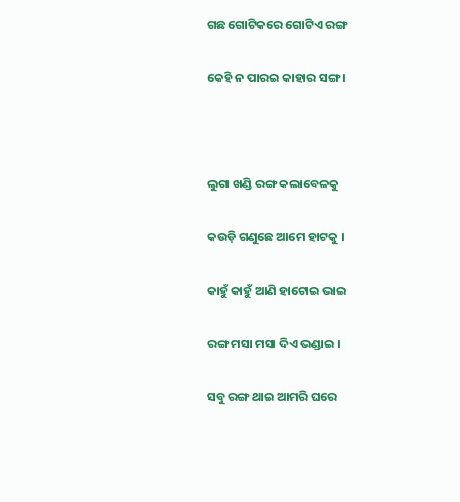ଗଛ ଗୋଟିକରେ ଗୋଟିଏ ରଙ୍ଗ

କେହି ନ ପାରଇ କାହାର ସଙ୍ଗ ।



ଲୁଗା ଖଣ୍ଡି ରଙ୍ଗ କଲାବେଳକୁ

କଉଡ଼ି ଗଣୁଛେ ଆମେ ହାଟକୁ ।

କାହୁଁ କାହୁଁ ଆଣି ହାଟୋଇ ଭାଇ

ରଙ୍ଗ ମସା ମସା ଦିଏ ଭଣ୍ଡାଇ ।

ସବୁ ରଙ୍ଗ ଥାଇ ଆମରି ଘରେ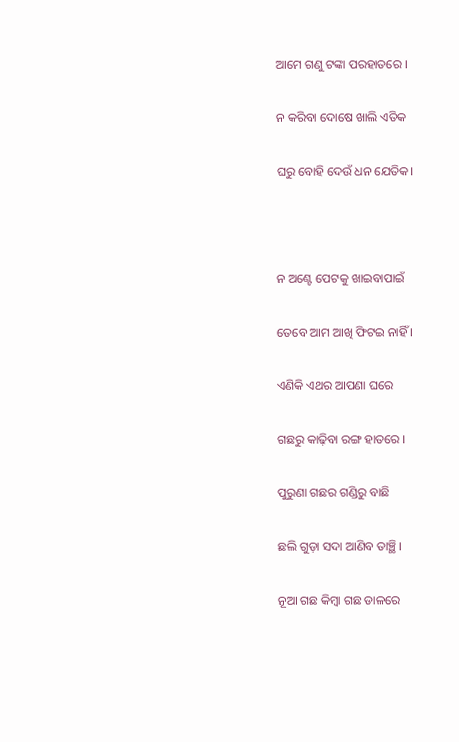ଆମେ ଗଣୁ ଟଙ୍କା ପରହାତରେ ।

ନ କରିବା ଦୋଷେ ଖାଲି ଏତିକ

ଘରୁ ବୋହି ଦେଉଁ ଧନ ଯେତିକ।



ନ ଅଣ୍ଟେ ପେଟକୁ ଖାଇବାପାଇଁ

ତେବେ ଆମ ଆଖି ଫିଟଇ ନାହିଁ ।

ଏଣିକି ଏଥର ଆପଣା ଘରେ

ଗଛରୁ କାଢ଼ିବା ରଙ୍ଗ ହାତରେ ।

ପୁରୁଣା ଗଛର ଗଣ୍ଡିରୁ ବାଛି

ଛଲି ଗୁଡ଼ା ସଦା ଆଣିବ ତାଞ୍ଛି ।

ନୂଆ ଗଛ କିମ୍ୱା ଗଛ ଡାଳରେ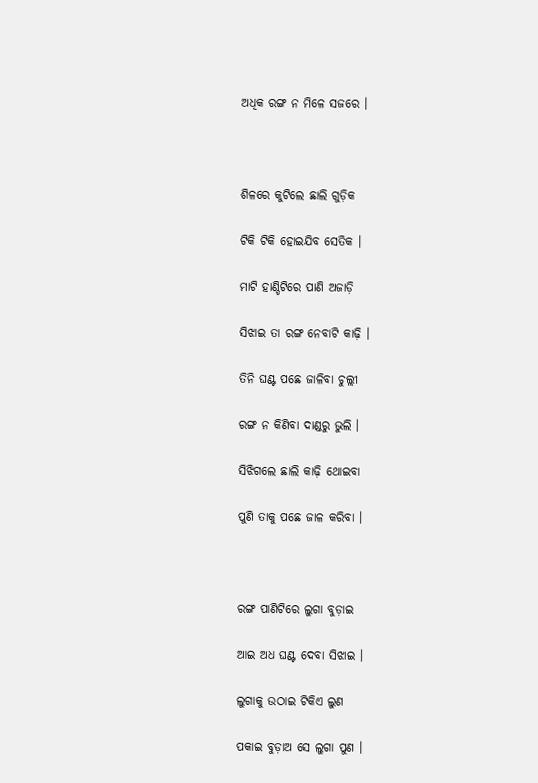ଅଧିକ ରଙ୍ଗ ନ ମିଳେ ସଜରେ ।



ଶିଳରେ କୁଟିଲେ ଛାଲି ଗୁଡ଼ିକ

ଟିକି ଟିକି ହୋଇଯିବ ସେତିକ ।

ମାଟି ହାଣ୍ଡିଟିରେ ପାଣି ଅଜାଡ଼ି

ସିଝାଇ ତା ରଙ୍ଗ ନେବାଟି କାଢ଼ି ।

ତିନି ଘଣ୍ଟ ପଛେ ଜାଳିବା ଚୁଲ୍ଲୀ

ରଙ୍ଗ ନ କିଣିବା ଦାଣ୍ଡରୁ ଭୁଲି ।

ସିଝିଗଲେ ଛାଲି କାଢ଼ି ଥୋଇବା

ପୁଣି ତାକୁ ପଛେ ଜାଳ କରିବା ।



ରଙ୍ଗ ପାଣିଟିରେ ଲୁଗା ବୁଡ଼ାଇ

ଆଇ ଅଧ ଘଣ୍ଟ ଦେବା ସିଝାଇ ।

ଲୁଗାକୁ ଉଠାଇ ଟିକିଏ ଲୁଣ

ପକାଇ ବୁଡ଼ାଅ ସେ ଲୁଗା ପୁଣ ।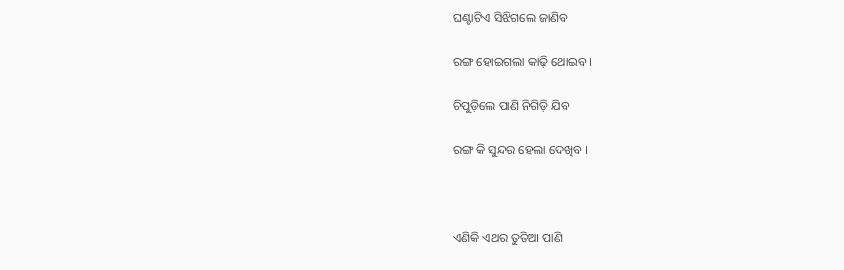ଘଣ୍ଟାଟିଏ ସିଝିଗଲେ ଜାଣିବ

ରଙ୍ଗ ହୋଇଗଲା କାଢ଼ି ଥୋଇବ ।

ଚିପୁଡ଼ିଲେ ପାଣି ନିଗିଡ଼ି ଯିବ

ରଙ୍ଗ କି ସୁନ୍ଦର ହେଲା ଦେଖିବ ।



ଏଣିକି ଏଥର ତୁତିଆ ପାଣି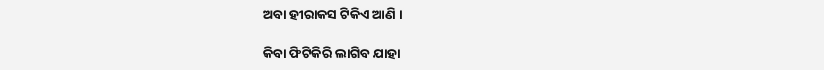ଅବା ହୀରାକସ ଟିକିଏ ଆଣି ।

କିବା ଫିଟିକିରି ଲାଗିବ ଯାହା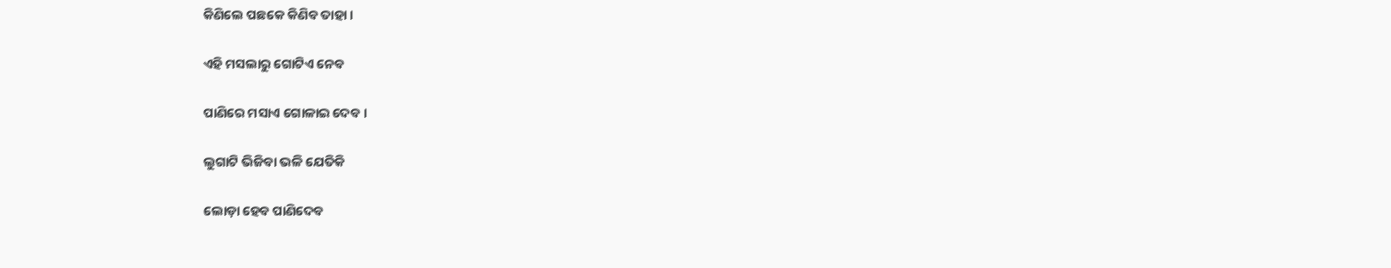କିଣିଲେ ପଛକେ କିଣିବ ତାହା ।

ଏହି ମସଲାରୁ ଗୋଟିଏ ନେବ

ପାଣିରେ ମସାଏ ଗୋଳାଇ ଦେବ ।

ଲୁଗାଟି ଭିଜିବା ଭଳି ଯେତିକି

ଲୋଡ଼ା ହେବ ପାଣିଦେବ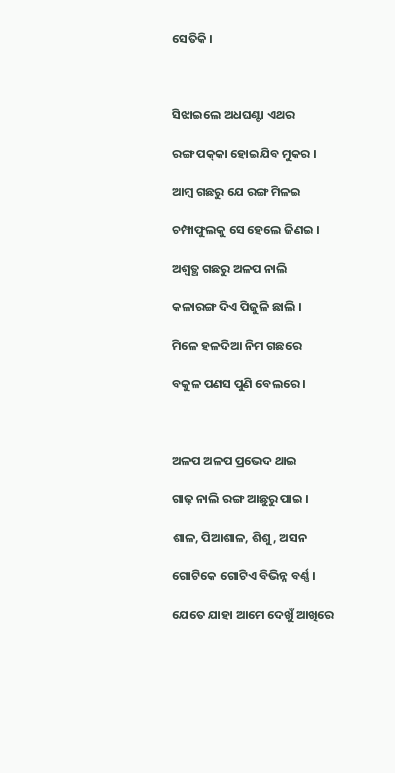ସେତିକି ।



ସିଝାଇଲେ ଅଧଘଣ୍ଟା ଏଥର

ରଙ୍ଗ ପକ୍‌କା ହୋଇଯିବ ମୁକର ।

ଆମ୍ୱ ଗଛରୁ ଯେ ରଙ୍ଗ ମିଳଇ

ଚମ୍ପାଫୁଲକୁ ସେ ହେଲେ ଜିଣଇ ।

ଅଶ୍ୱତ୍ଥ ଗଛରୁ ଅଳପ ନାଲି

କଳାରଙ୍ଗ ଦିଏ ପିଜୁଳି ଛାଲି ।

ମିଳେ ହଳଦିଆ ନିମ ଗଛରେ

ବକୁଳ ପଣସ ପୁଣି ବେଲରେ ।



ଅଳପ ଅଳପ ପ୍ରଭେଦ ଥାଇ

ଗାଢ଼ ନାଲି ରଙ୍ଗ ଆଛୁରୁ ପାଇ ।

ଶାଳ, ପିଆଶାଳ, ଶିଶୁ, ଅସନ

ଗୋଟିକେ ଗୋଟିଏ ବିଭିନ୍ନ ବର୍ଣ୍ଣ ।

ଯେତେ ଯାହା ଆମେ ଦେଖୁଁ ଆଖିରେ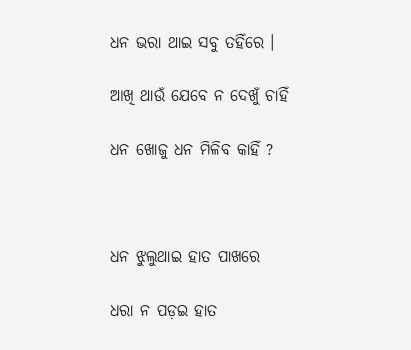ଧନ ଭରା ଥାଇ ସବୁ ତହିଁରେ ।

ଆଖି ଥାଉଁ ଯେବେ ନ ଦେଖୁଁ ଚାହିଁ

ଧନ ଖୋଜୁ ଧନ ମିଳିବ କାହିଁ ?



ଧନ ଝୁଲୁଥାଇ ହାତ ପାଖରେ

ଧରା ନ ପଡ଼ଇ ହାତ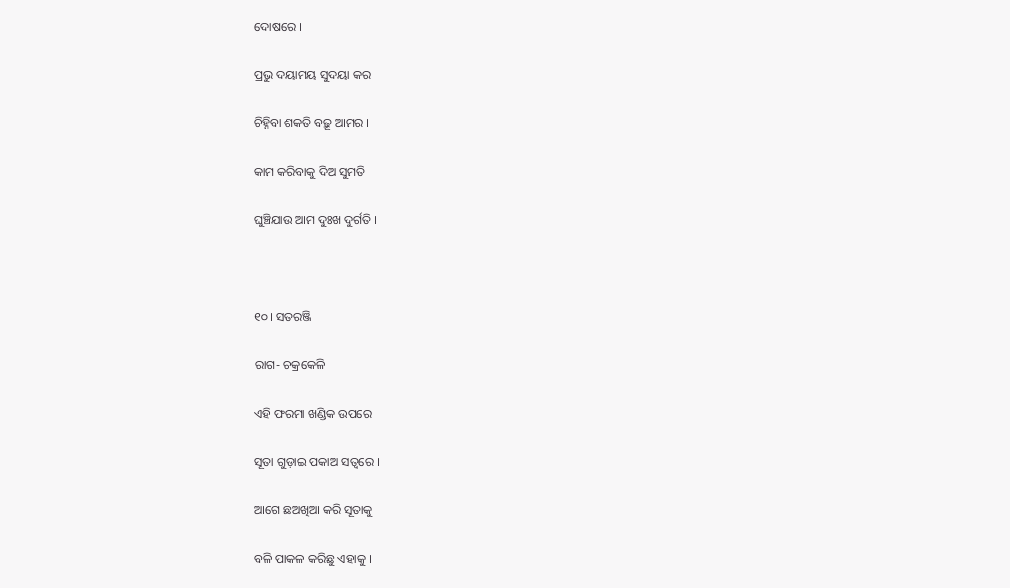ଦୋଷରେ ।

ପ୍ରଭୁ ଦୟାମୟ ସୁଦୟା କର

ଚିହ୍ନିବା ଶକତି ବଢ଼ୂ ଆମର ।

କାମ କରିବାକୁ ଦିଅ ସୁମତି

ଘୁଞ୍ଚିଯାଉ ଆମ ଦୁଃଖ ଦୁର୍ଗତି ।



୧୦। ସତରଞ୍ଜି

ରାଗ- ଚକ୍ରକେଳି

ଏହି ଫରମା ଖଣ୍ଡିକ ଉପରେ

ସୂତା ଗୁଡ଼ାଇ ପକାଅ ସତ୍ୱରେ ।

ଆଗେ ଛଅଖିଆ କରି ସୂତାକୁ

ବଳି ପାକଳ କରିଛୁ ଏହାକୁ ।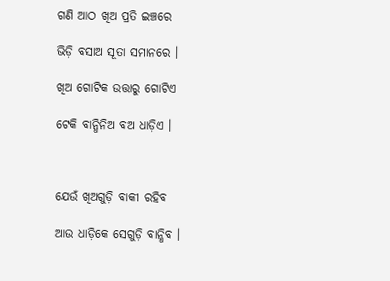ଗଣି ଆଠ ଖିଅ ପ୍ରତି ଇଞ୍ଚରେ

ଭିଡ଼ି ବସାଅ ସୂତା ସମାନରେ ।

ଖିଅ ଗୋଟିକ ଉତ୍ତାରୁ ଗୋଟିଏ

ଟେକି ବାନ୍ଧିନିଅ ବଅ ଧାଡ଼ିଏ ।



ଯେଉଁ ଖିଅଗୁଡ଼ି ବାକୀ ରହିବ

ଆଉ ଧାଡ଼ିକେ ସେଗୁଡ଼ି ବାନ୍ଧିବ ।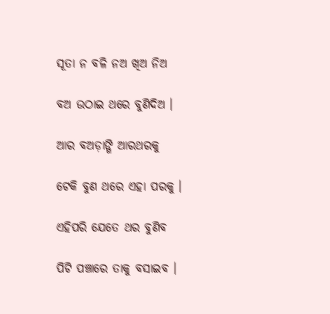ସୂତା ନ ବଳି ନଅ ଖିଅ ନିଅ

ବଅ ଉଠାଇ ଥରେ ବୁଣିଦିଅ ।

ଆର ବଅଡ଼ାଙ୍ଗି ଆରଥରକୁ

ଟେକି ବୁଣ ଥରେ ଏହା ପରକୁ ।

ଏହିପରି ଯେତେ ଥର ବୁଣିବ

ପିଟି ପଞ୍ଚାରେ ତାକୁ ବସାଇବ ।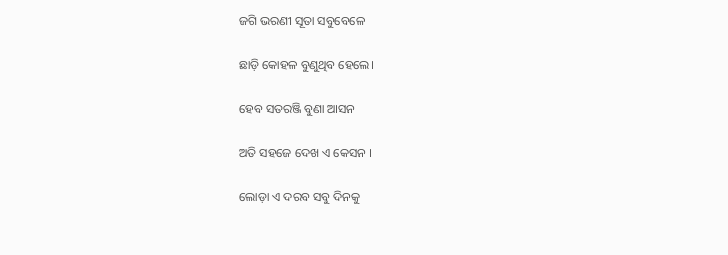ଜଗି ଭରଣୀ ସୂତା ସବୁବେଳେ

ଛାଡ଼ି କୋହଳ ବୁଣୁଥିବ ହେଲେ।

ହେବ ସତରଞ୍ଜି ବୁଣା ଆସନ

ଅତି ସହଜେ ଦେଖ ଏ କେସନ ।

ଲୋଡ଼ା ଏ ଦରବ ସବୁ ଦିନକୁ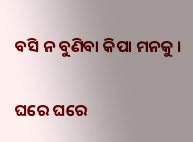ବସି ନ ବୁଣିବା କିପା ମନକୁ ।

ଘରେ ଘରେ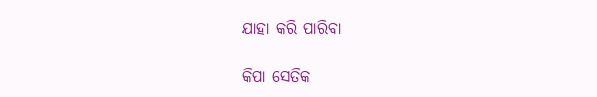ଯାହା କରି ପାରିବା

କିପା ସେତିକ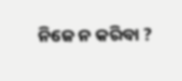ନିଜେ ନ କରିବା ?